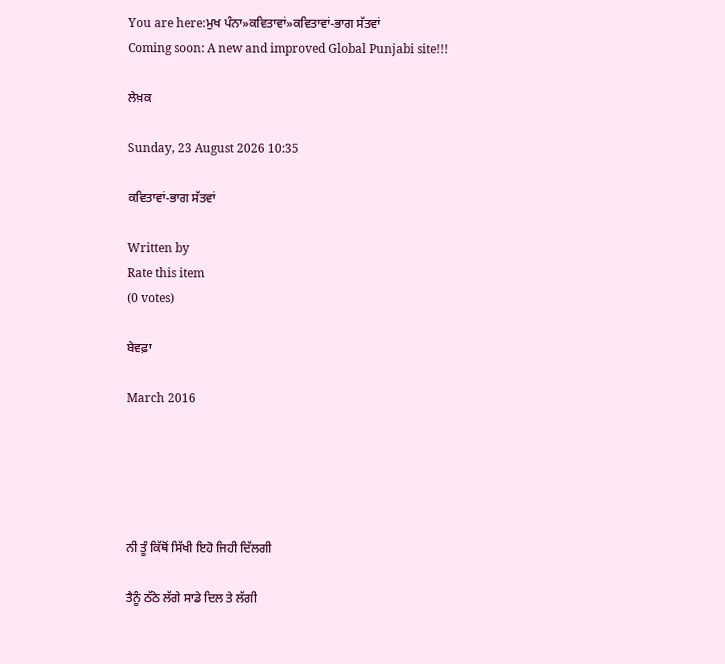You are here:ਮੁਖ ਪੰਨਾ»ਕਵਿਤਾਵਾਂ»ਕਵਿਤਾਵਾਂ-ਭਾਗ ਸੱਤਵਾਂ
Coming soon: A new and improved Global Punjabi site!!!

ਲੇਖ਼ਕ

Sunday, 23 August 2026 10:35

ਕਵਿਤਾਵਾਂ-ਭਾਗ ਸੱਤਵਾਂ

Written by
Rate this item
(0 votes)

ਬੇਵਫ਼ਾ

March 2016





ਨੀ ਤੂੰ ਕਿੱਥੋਂ ਸਿੱਖੀ ਇਹੋ ਜਿਹੀ ਦਿੱਲਗੀ

ਤੈਨੂੰ ਠੱਠੇ ਲੱਗੇ ਸਾਡੇ ਦਿਲ ਤੇ ਲੱਗੀ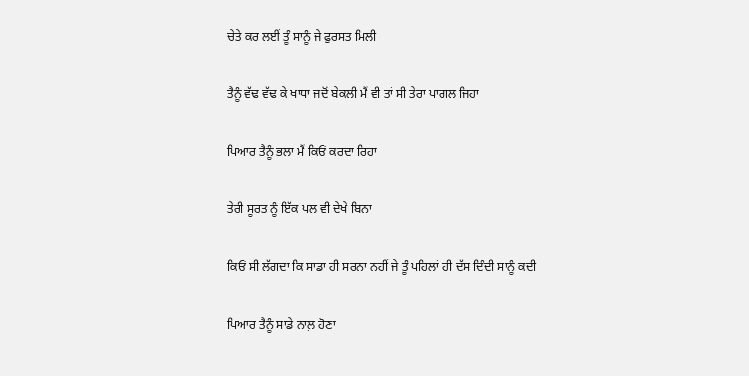ਚੇਤੇ ਕਰ ਲਈਂ ਤੂੰ ਸਾਨੂੰ ਜੇ ਫੁਰਸਤ ਮਿਲੀ

ਤੈਨੂੰ ਵੱਢ ਵੱਢ ਕੇ ਖਾਧਾ ਜਦੋਂ ਬੇਕਲੀ ਮੈਂ ਵੀ ਤਾਂ ਸੀ ਤੇਰਾ ਪਾਗਲ ਜਿਹਾ

ਪਿਆਰ ਤੈਨੂੰ ਭਲਾ ਮੈਂ ਕਿਓਂ ਕਰਦਾ ਰਿਹਾ

ਤੇਰੀ ਸੂਰਤ ਨੂੰ ਇੱਕ ਪਲ ਵੀ ਦੇਖੇ ਬਿਨਾ

ਕਿਓਂ ਸੀ ਲੱਗਦਾ ਕਿ ਸਾਡਾ ਹੀ ਸਰਨਾ ਨਹੀਂ ਜੇ ਤੂੰ ਪਹਿਲਾਂ ਹੀ ਦੱਸ ਦਿੰਦੀ ਸਾਨੂੰ ਕਦੀ

ਪਿਆਰ ਤੈਨੂੰ ਸਾਡੇ ਨਾਲ਼ ਹੋਣਾ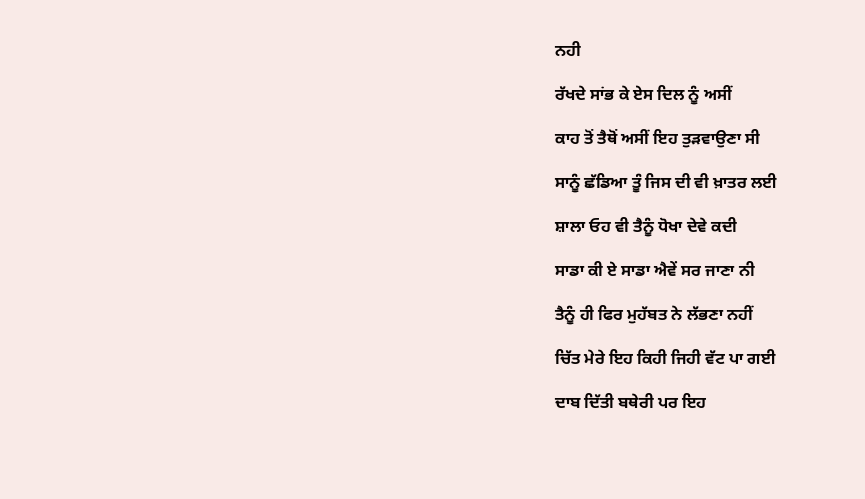ਨਹੀ

ਰੱਖਦੇ ਸਾਂਭ ਕੇ ਏਸ ਦਿਲ ਨੂੰ ਅਸੀਂ

ਕਾਹ ਤੋਂ ਤੈਥੋਂ ਅਸੀਂ ਇਹ ਤੁੜਵਾਉਣਾ ਸੀ

ਸਾਨੂੰ ਛੱਡਿਆ ਤੂੰ ਜਿਸ ਦੀ ਵੀ ਖ਼ਾਤਰ ਲਈ

ਸ਼ਾਲਾ ਓਹ ਵੀ ਤੈਨੂੰ ਧੋਖਾ ਦੇਵੇ ਕਦੀ

ਸਾਡਾ ਕੀ ਏ ਸਾਡਾ ਐਵੇਂ ਸਰ ਜਾਣਾ ਨੀ

ਤੈਨੂੰ ਹੀ ਫਿਰ ਮੁਹੱਬਤ ਨੇ ਲੱਭਣਾ ਨਹੀਂ

ਚਿੱਤ ਮੇਰੇ ਇਹ ਕਿਹੀ ਜਿਹੀ ਵੱਟ ਪਾ ਗਈ

ਦਾਬ ਦਿੱਤੀ ਬਥੇਰੀ ਪਰ ਇਹ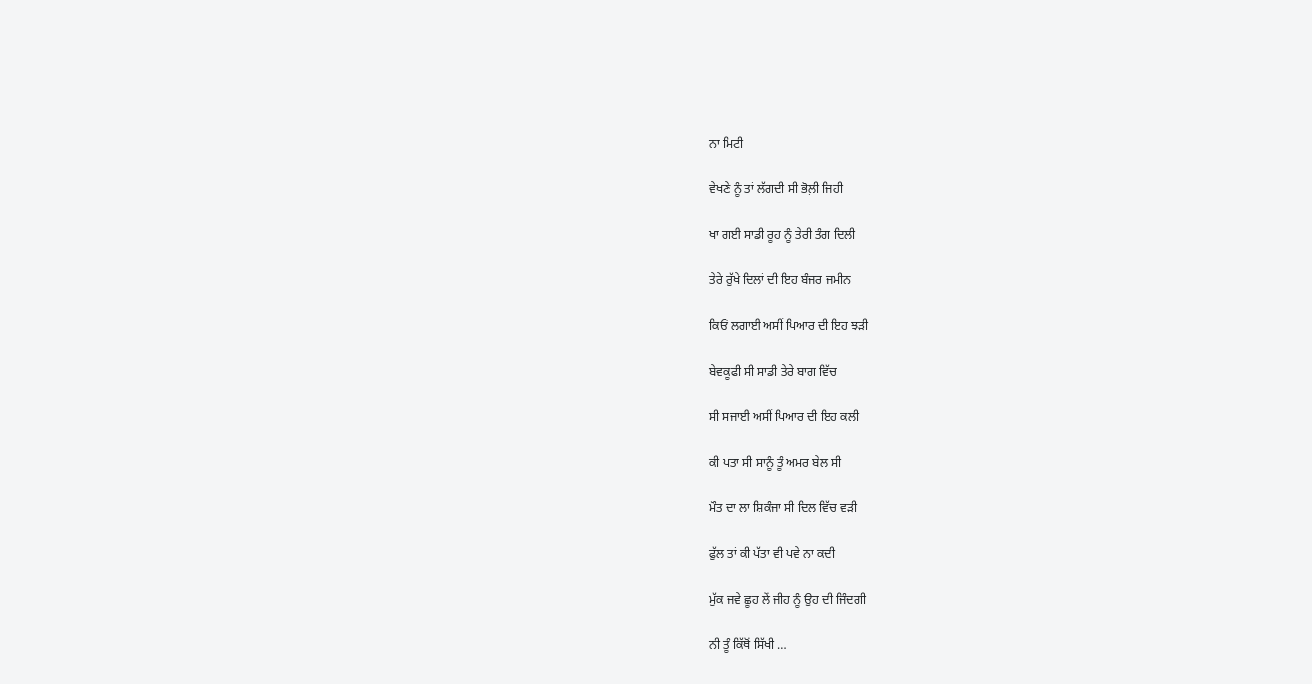ਨਾ ਮਿਟੀ

ਵੇਖਣੇ ਨੂੰ ਤਾਂ ਲੱਗਦੀ ਸੀ ਭੋਲ਼ੀ ਜਿਹੀ

ਖਾ ਗਈ ਸਾਡੀ ਰੂਹ ਨੂੰ ਤੇਰੀ ਤੰਗ ਦਿਲੀ

ਤੇਰੇ ਰੁੱਖੇ ਦਿਲਾਂ ਦੀ ਇਹ ਬੰਜਰ ਜਮੀਨ

ਕਿਓਂ ਲਗਾਈ ਅਸੀਂ ਪਿਆਰ ਦੀ ਇਹ ਝੜੀ

ਬੇਵਕੂਫੀ ਸੀ ਸਾਡੀ ਤੇਰੇ ਬਾਗ ਵਿੱਚ

ਸੀ ਸਜਾਈ ਅਸੀਂ ਪਿਆਰ ਦੀ ਇਹ ਕਲੀ

ਕੀ ਪਤਾ ਸੀ ਸਾਨੂੰ ਤੂੰ ਅਮਰ ਬੇਲ ਸੀ

ਮੌਤ ਦਾ ਲਾ ਸ਼ਿਕੰਜਾ ਸੀ ਦਿਲ ਵਿੱਚ ਵੜੀ

ਫੁੱਲ ਤਾਂ ਕੀ ਪੱਤਾ ਵੀ ਪਵੇ ਨਾ ਕਦੀ

ਮੁੱਕ ਜਵੇ ਛੂਹ ਲੇਂ ਜੀਹ ਨੂੰ ਉਹ ਦੀ ਜਿੰਦਗੀ

ਨੀ ਤੂੰ ਕਿੱਥੋਂ ਸਿੱਖੀ …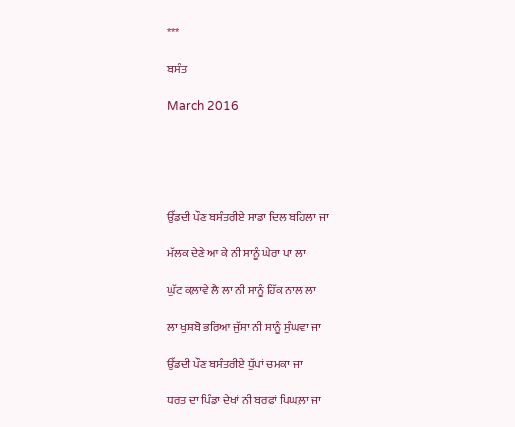***

ਬਸੰਤ

March 2016





ਉੱਡਦੀ ਪੌਣ ਬਸੰਤਰੀਏ ਸਾਡਾ ਦਿਲ ਬਹਿਲਾ ਜਾ

ਮੱਲਕ ਦੇਣੇ ਆ ਕੇ ਨੀ ਸਾਨੂੰ ਘੇਰਾ ਪਾ ਲਾ

ਘੁੱਟ ਕਲ਼ਾਵੇ ਲੈ ਲਾ ਨੀ ਸਾਨੂੰ ਹਿੱਕ ਨਾਲ ਲਾ

ਲਾ ਖੁਸ਼ਬੋ ਭਰਿਆ ਜੁੱਸਾ ਨੀ ਸਾਨੂੰ ਸੁੰਘਵਾ ਜਾ

ਉੱਡਦੀ ਪੌਣ ਬਸੰਤਰੀਏ ਧੁੱਪਾਂ ਚਮਕਾ ਜਾ

ਧਰਤ ਦਾ ਪਿੰਡਾ ਦੇਖਾਂ ਨੀ ਬਰਫਾਂ ਪਿਘਲ਼ਾ ਜਾ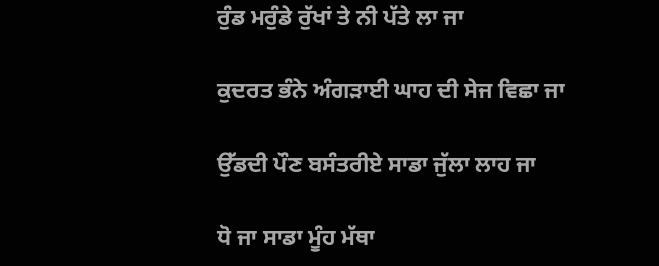ਰੁੰਡ ਮਰੁੰਡੇ ਰੁੱਖਾਂ ਤੇ ਨੀ ਪੱਤੇ ਲਾ ਜਾ

ਕੁਦਰਤ ਭੰਨੇ ਅੰਗੜਾਈ ਘਾਹ ਦੀ ਸੇਜ ਵਿਛਾ ਜਾ

ਉੱਡਦੀ ਪੌਣ ਬਸੰਤਰੀਏ ਸਾਡਾ ਜੁੱਲਾ ਲਾਹ ਜਾ

ਧੋ ਜਾ ਸਾਡਾ ਮੂੰਹ ਮੱਥਾ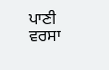ਪਾਣੀ ਵਰਸਾ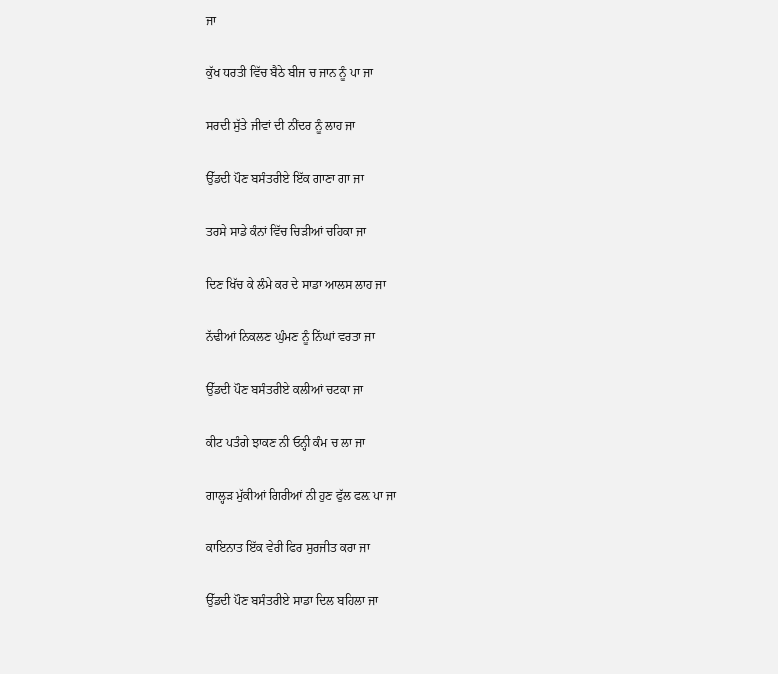ਜਾ

ਕੁੱਖ ਧਰਤੀ ਵਿੱਚ ਬੈਠੇ ਬੀਜ ਚ ਜਾਨ ਨੂੰ ਪਾ ਜਾ

ਸਰਦੀ ਸੁੱਤੇ ਜੀਵਾਂ ਦੀ ਨੀਂਦਰ ਨੂੰ ਲਾਹ ਜਾ

ਉੱਡਦੀ ਪੌਣ ਬਸੰਤਰੀਏ ਇੱਕ ਗਾਣਾ ਗਾ ਜਾ

ਤਰਸੇ ਸਾਡੇ ਕੰਨਾਂ ਵਿੱਚ ਚਿੜੀਆਂ ਚਹਿਕਾ ਜਾ

ਦਿਣ ਖਿੱਚ ਕੇ ਲੰਮੇ ਕਰ ਦੇ ਸਾਡਾ ਆਲਸ ਲਾਹ ਜਾ

ਨੱਢੀਆਂ ਨਿਕਲਣ ਘੁੰਮਣ ਨੂੰ ਨਿੱਘਾਂ ਵਰਤਾ ਜਾ

ਉੱਡਦੀ ਪੌਣ ਬਸੰਤਰੀਏ ਕਲੀਆਂ ਚਟਕਾ ਜਾ

ਕੀਟ ਪਤੰਗੇ ਝਾਕਣ ਨੀ ਓਨ੍ਹੀ ਕੰਮ ਚ ਲਾ ਜਾ

ਗਾਲ੍ਹੜ ਮੁੱਕੀਆਂ ਗਿਰੀਆਂ ਨੀ ਹੁਣ ਫੁੱਲ ਫਲ਼ ਪਾ ਜਾ

ਕਾਇਨਾਤ ਇੱਕ ਵੇਰੀ ਫਿਰ ਸੁਰਜੀਤ ਕਰਾ ਜਾ

ਉੱਡਦੀ ਪੌਣ ਬਸੰਤਰੀਏ ਸਾਡਾ ਦਿਲ ਬਹਿਲਾ ਜਾ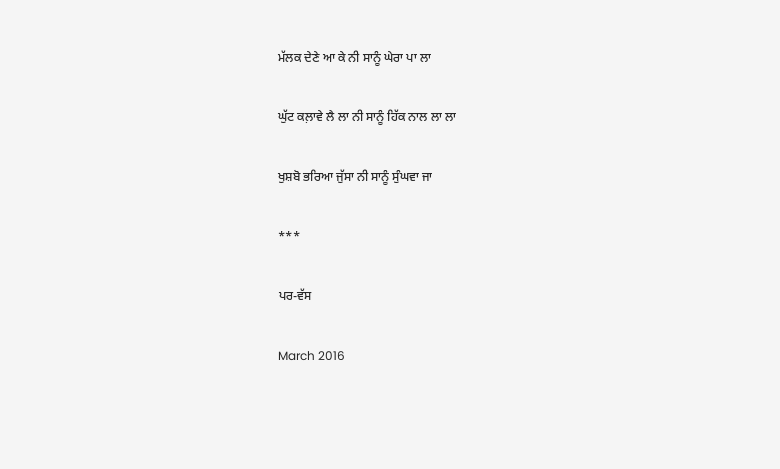ਮੱਲਕ ਦੇਣੇ ਆ ਕੇ ਨੀ ਸਾਨੂੰ ਘੇਰਾ ਪਾ ਲਾ

ਘੁੱਟ ਕਲ਼ਾਵੇ ਲੈ ਲਾ ਨੀ ਸਾਨੂੰ ਹਿੱਕ ਨਾਲ ਲਾ ਲਾ

ਖੁਸ਼ਬੋ ਭਰਿਆ ਜੁੱਸਾ ਨੀ ਸਾਨੂੰ ਸੁੰਘਵਾ ਜਾ

***

ਪਰ-ਵੱਸ

March 2016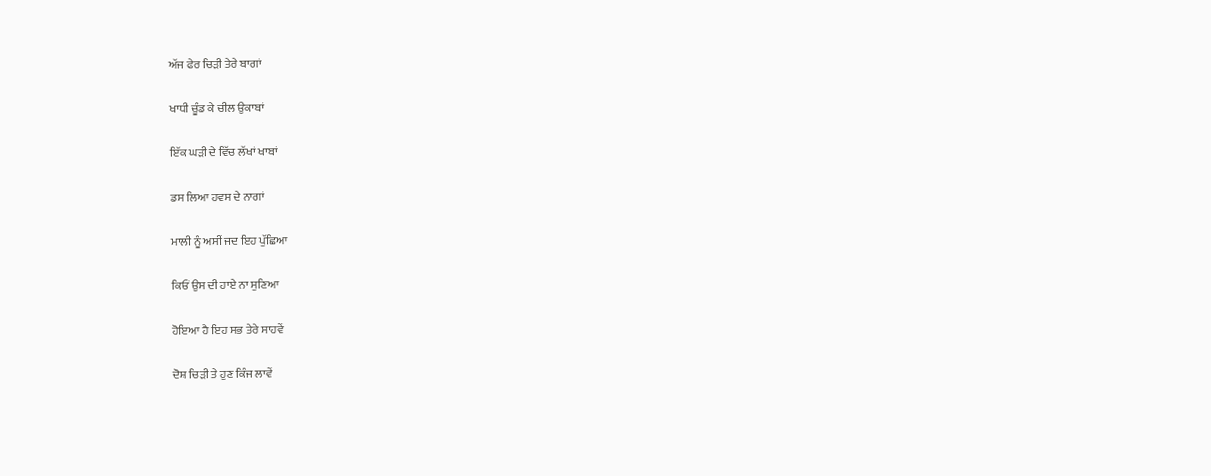ਅੱਜ ਫੇਰ ਚਿੜੀ ਤੇਰੇ ਬਾਗਾਂ

ਖਾਧੀ ਚੂੰਡ ਕੇ ਚੀਲ ਉਕਾਬਾਂ

ਇੱਕ ਘੜੀ ਦੇ ਵਿੱਚ ਲੱਖਾਂ ਖਾਬਾਂ

ਡਸ ਲਿਆ ਹਵਸ ਦੇ ਨਾਗਾਂ

ਮਾਲੀ ਨੂੰ ਅਸੀਂ ਜਦ ਇਹ ਪੁੱਛਿਆ

ਕਿਓਂ ਉਸ ਦੀ ਹਾਏ ਨਾ ਸੁਣਿਆ

ਹੋਇਆ ਹੈ ਇਹ ਸਭ ਤੇਰੇ ਸਾਹਵੇਂ

ਦੋਸ਼ ਚਿੜੀ ਤੇ ਹੁਣ ਕਿੰਜ ਲਾਵੇਂ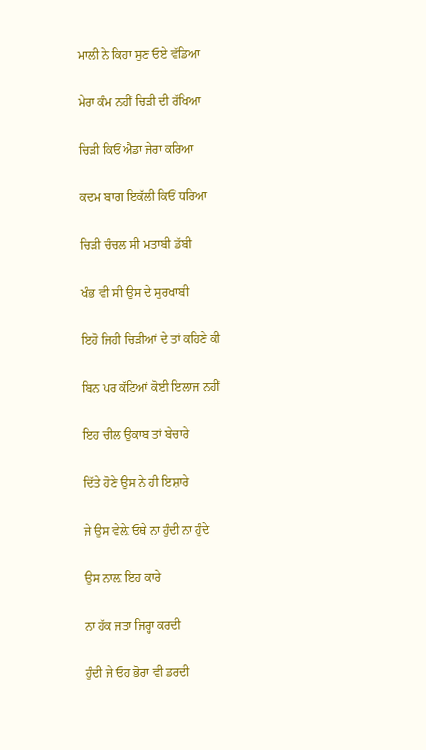ਮਾਲੀ ਨੇ ਕਿਹਾ ਸੁਣ ਓਏ ਵੱਡਿਆ

ਮੇਰਾ ਕੰਮ ਨਹੀਂ ਚਿੜੀ ਦੀ ਰੱਖਿਆ

ਚਿੜੀ ਕਿਓਂ ਐਡਾ ਜੇਰਾ ਕਰਿਆ

ਕਦਮ ਬਾਗ ਇਕੱਲੀ ਕਿਓਂ ਧਰਿਆ

ਚਿੜੀ ਚੰਚਲ ਸੀ ਮਤਾਬੀ ਡੱਬੀ

ਖੰਭ ਵੀ ਸੀ ਉਸ ਦੇ ਸੁਰਖਾਬੀ

ਇਹੋ ਜਿਹੀ ਚਿੜੀਆਂ ਦੇ ਤਾਂ ਕਹਿਣੇ ਕੀ

ਬਿਨ ਪਰ ਕੱਟਿਆਂ ਕੋਈ ਇਲਾਜ ਨਹੀਂ

ਇਹ ਚੀਲ ਉਕਾਬ ਤਾਂ ਬੇਚਾਰੇ

ਦਿੱਤੇ ਹੋਣੇ ਉਸ ਨੇ ਹੀ ਇਸ਼ਾਰੇ

ਜੇ ਉਸ ਵੇਲ਼ੇ ਓਥੇ ਨਾ ਹੁੰਦੀ ਨਾ ਹੁੰਦੇ

ਉਸ ਨਾਲ਼ ਇਹ ਕਾਰੇ

ਨਾ ਹੱਕ ਜਤਾ ਜਿਰ੍ਹਾ ਕਰਦੀ

ਹੁੰਦੀ ਜੇ ਓਹ ਭੋਰਾ ਵੀ ਡਰਦੀ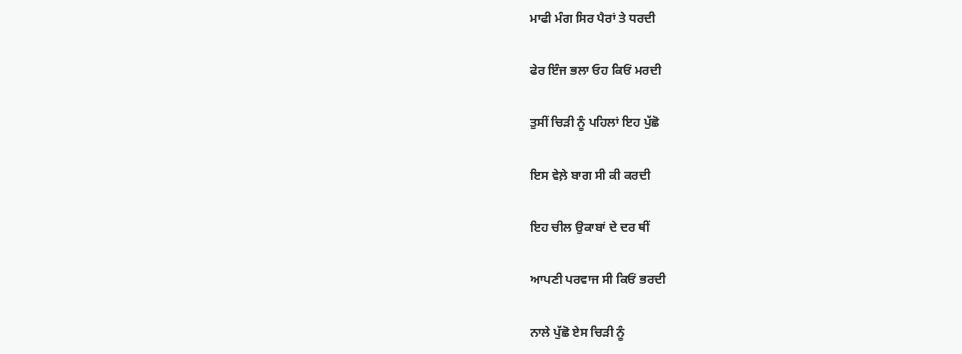ਮਾਫੀ ਮੰਗ ਸਿਰ ਪੈਰਾਂ ਤੇ ਧਰਦੀ

ਫੇਰ ਇੰਜ ਭਲਾ ਓਹ ਕਿਓਂ ਮਰਦੀ

ਤੁਸੀਂ ਚਿੜੀ ਨੂੰ ਪਹਿਲਾਂ ਇਹ ਪੁੱਛੋ

ਇਸ ਵੇਲ਼ੇ ਬਾਗ ਸੀ ਕੀ ਕਰਦੀ

ਇਹ ਚੀਲ ਉਕਾਬਾਂ ਦੇ ਦਰ ਥੀਂ

ਆਪਣੀ ਪਰਵਾਜ ਸੀ ਕਿਓਂ ਭਰਦੀ

ਨਾਲੇ ਪੁੱਛੋ ਏਸ ਚਿੜੀ ਨੂੰ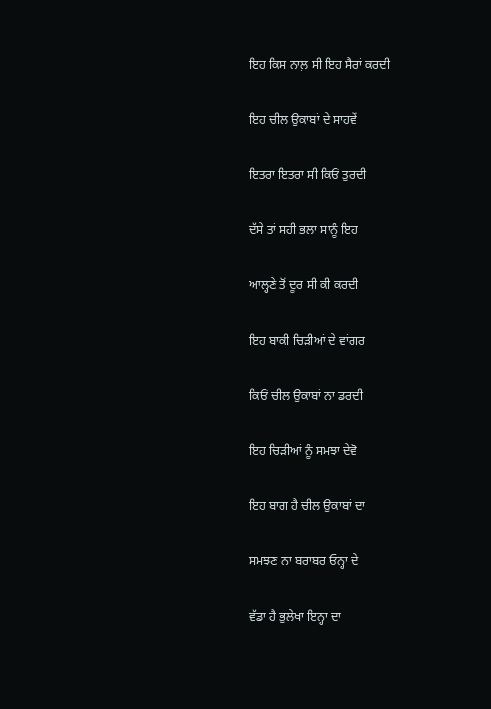ਇਹ ਕਿਸ ਨਾਲ਼ ਸੀ ਇਹ ਸੈਰਾਂ ਕਰਦੀ

ਇਹ ਚੀਲ ਉਕਾਬਾਂ ਦੇ ਸਾਹਵੇਂ

ਇਤਰਾ ਇਤਰਾ ਸੀ ਕਿਓਂ ਤੁਰਦੀ

ਦੱਸੇ ਤਾਂ ਸਹੀ ਭਲਾ ਸਾਨੂੰ ਇਹ

ਆਲ੍ਹਣੇ ਤੋਂ ਦੂਰ ਸੀ ਕੀ ਕਰਦੀ

ਇਹ ਬਾਕੀ ਚਿੜੀਆਂ ਦੇ ਵਾਂਗਰ

ਕਿਓਂ ਚੀਲ ਉਕਾਬਾਂ ਨਾ ਡਰਦੀ

ਇਹ ਚਿੜੀਆਂ ਨੂੰ ਸਮਝਾ ਦੇਵੋ

ਇਹ ਬਾਗ ਹੈ ਚੀਲ ਉਕਾਬਾਂ ਦਾ

ਸਮਝਣ ਨਾ ਬਰਾਬਰ ਓਨ੍ਹਾ ਦੇ

ਵੱਡਾ ਹੈ ਭੁਲੇਖਾ ਇਨ੍ਹਾ ਦਾ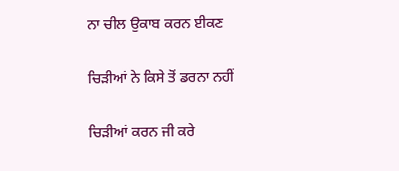ਨਾ ਚੀਲ ਉਕਾਬ ਕਰਨ ਈਕਣ

ਚਿੜੀਆਂ ਨੇ ਕਿਸੇ ਤੋਂ ਡਰਨਾ ਨਹੀਂ

ਚਿੜੀਆਂ ਕਰਨ ਜੀ ਕਰੇ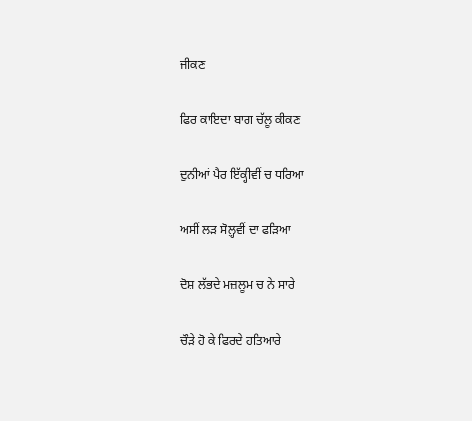ਜੀਕਣ

ਫਿਰ ਕਾਇਦਾ ਬਾਗ ਚੱਲੂ ਕੀਕਣ

ਦੁਨੀਆਂ ਪੈਰ ਇੱਕ੍ਹੀਵੀਂ ਚ ਧਰਿਆ

ਅਸੀਂ ਲੜ ਸੋਲ਼੍ਹਵੀਂ ਦਾ ਫੜਿਆ

ਦੋਸ਼ ਲੱਭਦੇ ਮਜ਼ਲੂਮ ਚ ਨੇ ਸਾਰੇ

ਚੌੜੇ ਹੋ ਕੇ ਫਿਰਦੇ ਹਤਿਆਰੇ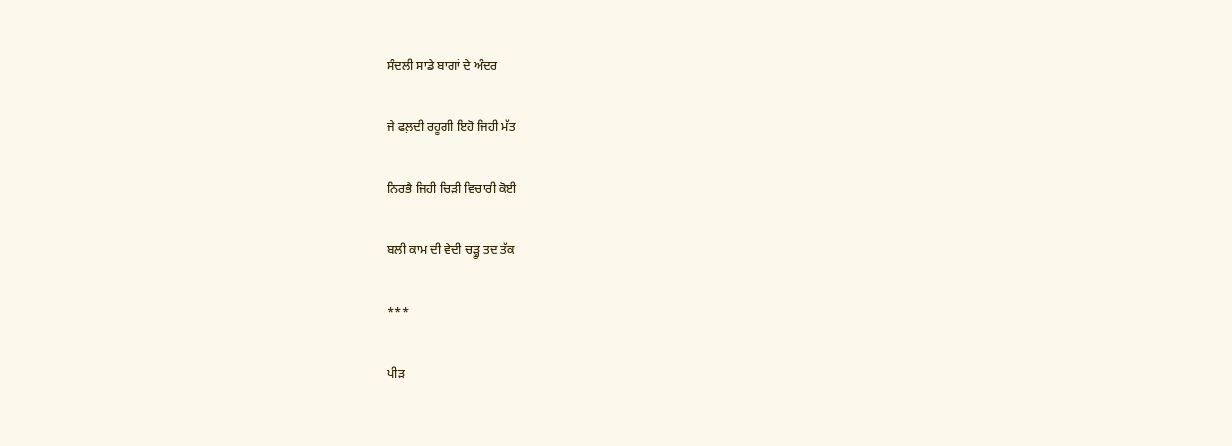ਸੰਦਲੀ ਸਾਡੇ ਬਾਗਾਂ ਦੇ ਅੰਦਰ

ਜੇ ਫਲ਼ਦੀ ਰਹੂਗੀ ਇਹੋ ਜਿਹੀ ਮੱਤ

ਨਿਰਭੈ ਜਿਹੀ ਚਿੜੀ ਵਿਚਾਰੀ ਕੋਈ

ਬਲੀ ਕਾਮ ਦੀ ਵੇਦੀ ਚੜ੍ਹੂ ਤਦ ਤੱਕ

***

ਪੀੜ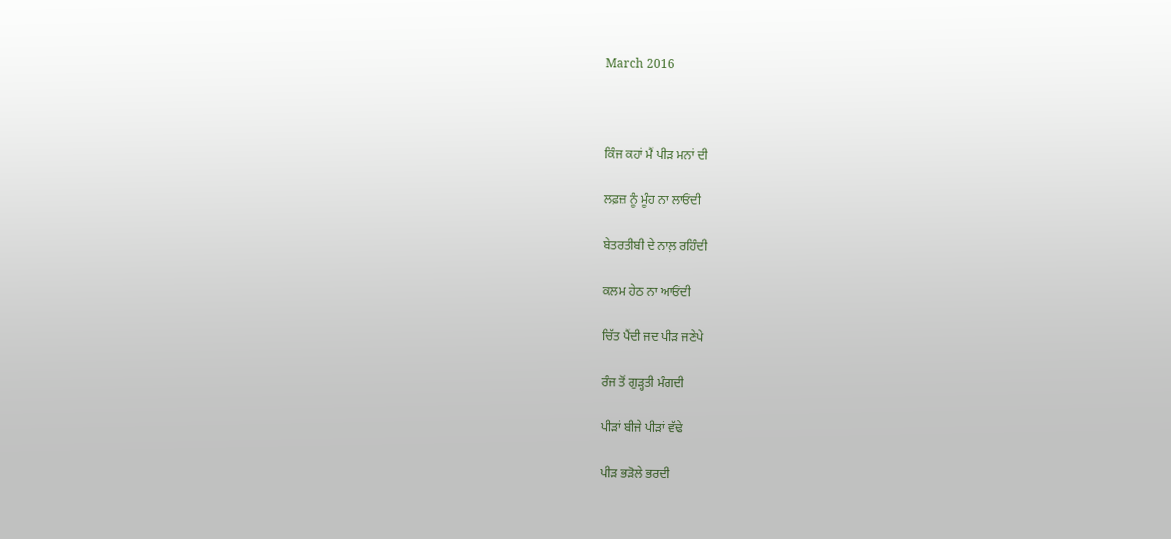March 2016



ਕਿੰਜ ਕਹਾਂ ਮੈਂ ਪੀੜ ਮਨਾਂ ਦੀ

ਲਫ਼ਜ਼ ਨੂੰ ਮੂੰਹ ਨਾ ਲਾਓਂਦੀ

ਬੇਤਰਤੀਬੀ ਦੇ ਨਾਲ਼ ਰਹਿੰਦੀ

ਕਲਮ ਹੇਠ ਨਾ ਆਓਂਦੀ

ਚਿੱਤ ਪੈਂਦੀ ਜਦ ਪੀੜ ਜਣੇਪੇ

ਰੰਜ ਤੋਂ ਗੁੜ੍ਹਤੀ ਮੰਗਦੀ

ਪੀੜਾਂ ਬੀਜੇ ਪੀੜਾਂ ਵੱਢੇ

ਪੀੜ ਭੜੋਲੇ ਭਰਦੀ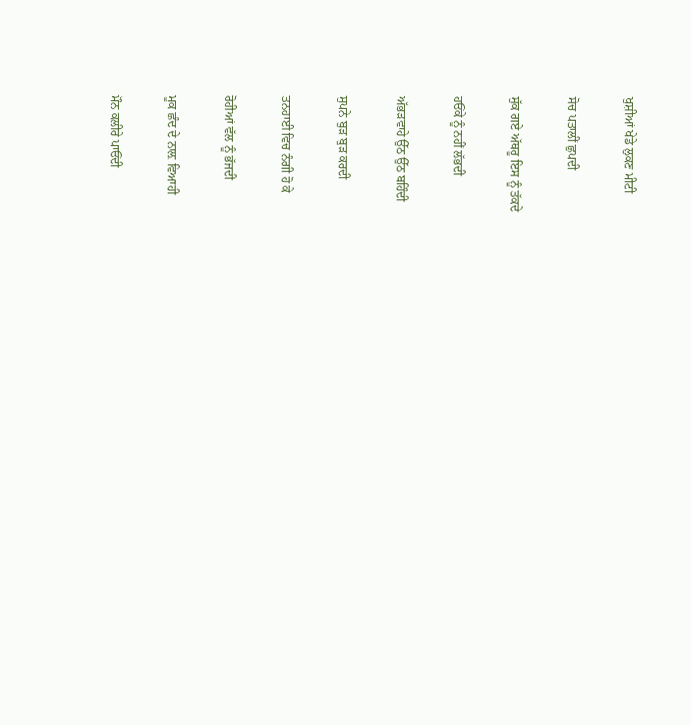ਖੁਸ਼ੀਆਂ ਖੇਡੇ ਲੁਕਣ ਮੀਟੀ

ਸੋਚ ਪਤਾਲੀਂ ਛੁਪਦੀ

ਸੁੱਕ ਗਏ ਅੱਥਰੂ ਇਸ ਨੂੰ ਤੱਕਦੇ

ਹਓਂਕੇ ਨੂੰ ਨਹੀਂ ਲੱਭਦੀ

ਅੱਭੜਵਾਹੇ ਉੱਠ ਉੱਠ ਬਹਿੰਦੀ

ਸੁਪਨੇ ਬੁੜ ਬੁੜ ਕਰਦੀ

ਤਨਹਾਈ ਵਿਚ ਨੰਗੀ ਹੋ ਕੇ

ਰੋਹੀਆਂ ਵੱਲ ਨੂੰ ਭੱਜਦੀ

ਮੂਕ ਛੰਦ ਦੇ ਨਾਲ਼ ਵਿਆਹੀ

ਮੌਨ ਕਲੀਰੇ ਪਾਓਂਦੀ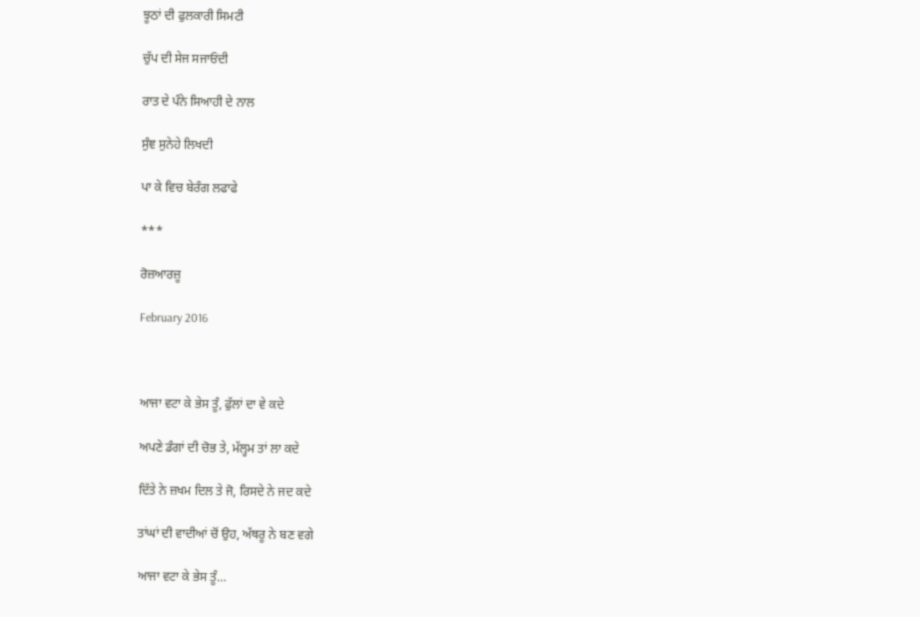ਝੂਠਾਂ ਦੀ ਫੁਲਕਾਰੀ ਸਿਮਟੀ

ਚੁੱਪ ਦੀ ਸੇਜ ਸਜਾਓਂਦੀ

ਰਾਤ ਦੇ ਪੰਨੇ ਸਿਆਹੀ ਦੇ ਨਾਲ

ਸੁੰਞ ਸੁਨੇਹੇ ਲਿਖਦੀ

ਪਾ ਕੇ ਵਿਚ ਬੇਰੰਗ ਲਫਾਫੇ

***

ਰੋਜ਼ਆਰਜ਼ੂ

February 2016



ਆਜਾ ਵਟਾ ਕੇ ਭੇਸ ਤੂੰ, ਫੁੱਲਾਂ ਦਾ ਵੇ ਕਦੇ

ਅਪਣੇ ਡੰਗਾਂ ਦੀ ਚੋਭ ਤੇ, ਮੱਲ੍ਹਮ ਤਾਂ ਲਾ ਕਦੇ

ਦਿੱਤੇ ਨੇ ਜ਼ਖਮ ਦਿਲ ਤੇ ਜੋ, ਰਿਸਦੇ ਨੇ ਜਦ ਕਦੇ

ਤਾਂਘਾਂ ਦੀ ਵਾਦੀਆਂ ਚੋਂ ਉਹ, ਅੱਥਰੂ ਨੇ ਬਣ ਵਗੇ

ਆਜਾ ਵਟਾ ਕੇ ਭੇਸ ਤੂੰ…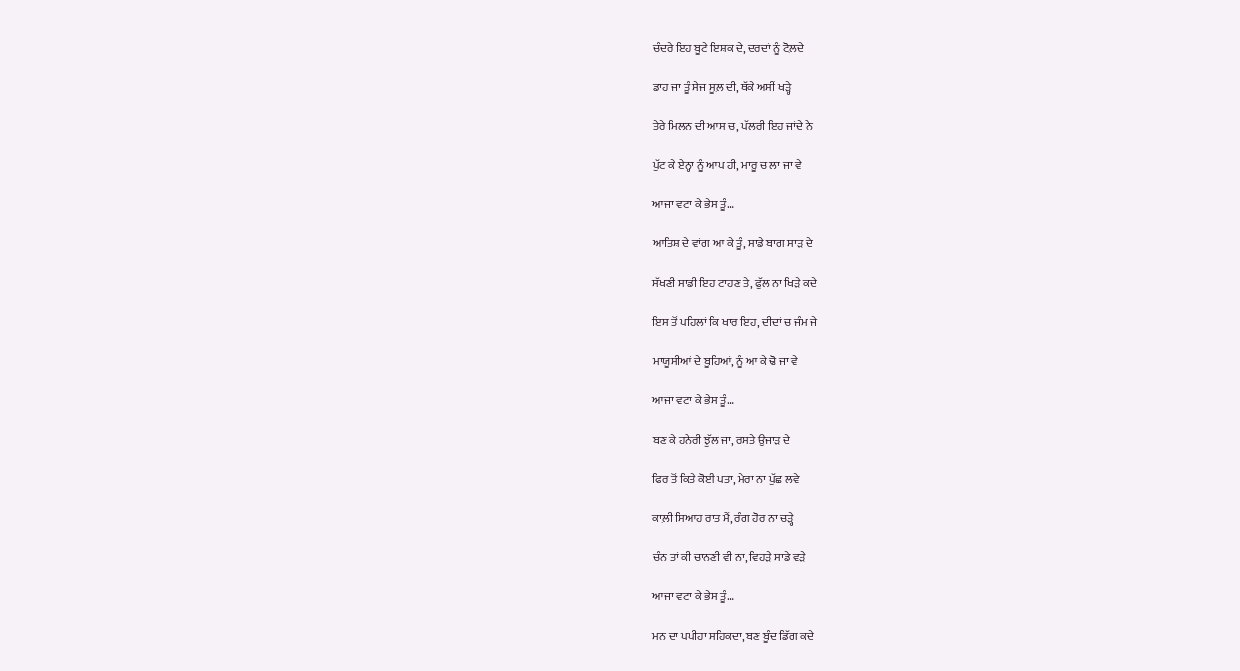ਚੰਦਰੇ ਇਹ ਬੂਟੇ ਇਸ਼ਕ ਦੇ, ਦਰਦਾਂ ਨੂੰ ਟੋਲ਼ਦੇ

ਡਾਹ ਜਾ ਤੂੰ ਸੇਜ ਸੂਲ਼ ਦੀ, ਥੱਕੇ ਅਸੀਂ ਖੜ੍ਹੇ

ਤੇਰੇ ਮਿਲਨ ਦੀ ਆਸ ਚ, ਪੱਲਰੀ ਇਹ ਜਾਂਦੇ ਨੇ

ਪੁੱਟ ਕੇ ਏਨ੍ਹਾ ਨੂੰ ਆਪ ਹੀ, ਮਾਰੂ ਚ ਲਾ ਜਾ ਵੇ

ਆਜਾ ਵਟਾ ਕੇ ਭੇਸ ਤੂੰ…

ਆਤਿਸ਼ ਦੇ ਵਾਂਗ ਆ ਕੇ ਤੂੰ, ਸਾਡੇ ਬਾਗ ਸਾੜ ਦੇ

ਸੱਖਣੀ ਸਾਡੀ ਇਹ ਟਾਹਣ ਤੇ, ਫੁੱਲ ਨਾ ਖਿੜੇ ਕਦੇ

ਇਸ ਤੋਂ ਪਹਿਲਾਂ ਕਿ ਖਾਰ ਇਹ, ਦੀਦਾਂ ਚ ਜੰਮ ਜੇ

ਮਾਯੂਸੀਆਂ ਦੇ ਬੂਹਿਆਂ, ਨੂੰ ਆ ਕੇ ਢੋ ਜਾ ਵੇ

ਆਜਾ ਵਟਾ ਕੇ ਭੇਸ ਤੂੰ…

ਬਣ ਕੇ ਹਨੇਰੀ ਝੁੱਲ ਜਾ, ਰਸਤੇ ਉਜਾੜ ਦੇ

ਫਿਰ ਤੋਂ ਕਿਤੇ ਕੋਈ ਪਤਾ, ਮੇਰਾ ਨਾ ਪੁੱਛ ਲਵੇ

ਕਾਲ਼ੀ ਸਿਆਹ ਰਾਤ ਮੈਂ, ਰੰਗ ਹੋਰ ਨਾ ਚੜ੍ਹੇ

ਚੰਨ ਤਾਂ ਕੀ ਚਾਨਣੀ ਵੀ ਨਾ, ਵਿਹੜੇ ਸਾਡੇ ਵੜੇ

ਆਜਾ ਵਟਾ ਕੇ ਭੇਸ ਤੂੰ…

ਮਨ ਦਾ ਪਪੀਹਾ ਸਹਿਕਦਾ, ਬਣ ਬੂੰਦ ਡਿੱਗ ਕਦੇ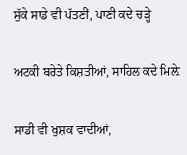ਸੁੱਕੇ ਸਾਡੇ ਵੀ ਪੱਤਣੀਂ, ਪਾਣੀ ਕਦੇ ਚੜ੍ਹੇ

ਅਟਕੀ ਬਰੇਤੇ ਕਿਸ਼ਤੀਆਂ, ਸਾਹਿਲ ਕਦੇ ਮਿਲ਼ੇ

ਸਾਡੀ ਵੀ ਖੁਸ਼ਕ ਵਾਦੀਆਂ,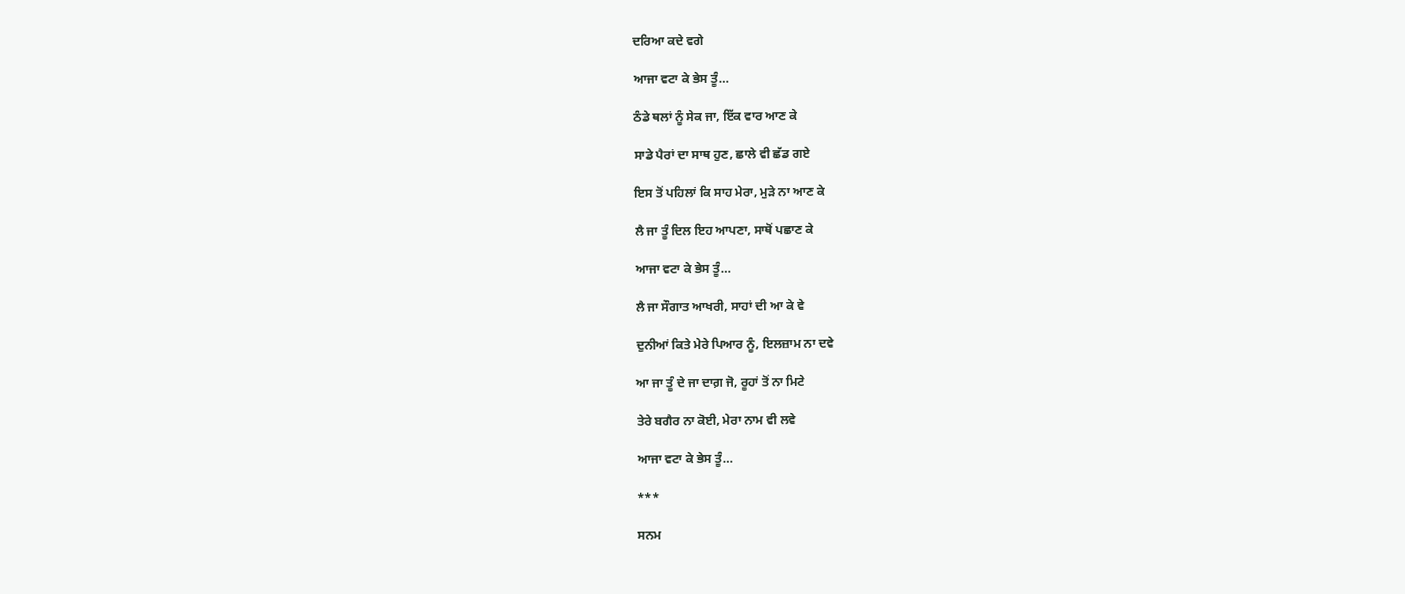ਦਰਿਆ ਕਦੇ ਵਗੇ

ਆਜਾ ਵਟਾ ਕੇ ਭੇਸ ਤੂੰ…

ਠੰਡੇ ਥਲਾਂ ਨੂੰ ਸੇਕ ਜਾ, ਇੱਕ ਵਾਰ ਆਣ ਕੇ

ਸਾਡੇ ਪੈਰਾਂ ਦਾ ਸਾਥ ਹੁਣ, ਛਾਲੇ ਵੀ ਛੱਡ ਗਏ

ਇਸ ਤੋਂ ਪਹਿਲਾਂ ਕਿ ਸਾਹ ਮੇਰਾ, ਮੁੜੇ ਨਾ ਆਣ ਕੇ

ਲੈ ਜਾ ਤੂੰ ਦਿਲ ਇਹ ਆਪਣਾ, ਸਾਥੋਂ ਪਛਾਣ ਕੇ

ਆਜਾ ਵਟਾ ਕੇ ਭੇਸ ਤੂੰ…

ਲੈ ਜਾ ਸੌਗਾਤ ਆਖਰੀ, ਸਾਹਾਂ ਦੀ ਆ ਕੇ ਵੇ

ਦੁਨੀਆਂ ਕਿਤੇ ਮੇਰੇ ਪਿਆਰ ਨੂੰ, ਇਲਜ਼ਾਮ ਨਾ ਦਵੇ

ਆ ਜਾ ਤੂੰ ਦੇ ਜਾ ਦਾਗ਼ ਜੋ, ਰੂਹਾਂ ਤੋਂ ਨਾ ਮਿਟੇ

ਤੇਰੇ ਬਗੈਰ ਨਾ ਕੋਈ, ਮੇਰਾ ਨਾਮ ਵੀ ਲਵੇ

ਆਜਾ ਵਟਾ ਕੇ ਭੇਸ ਤੂੰ…

***

ਸਨਮ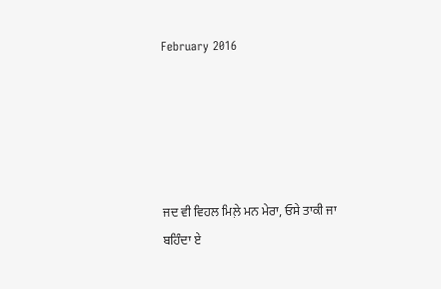February 2016





ਜਦ ਵੀ ਵਿਹਲ ਮਿਲ਼ੇ ਮਨ ਮੇਰਾ, ਓਸੇ ਤਾਕੀ ਜਾ ਬਹਿੰਦਾ ਏ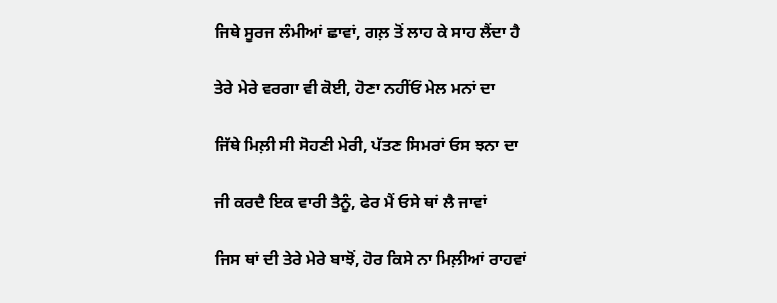ਜਿਥੇ ਸੂਰਜ ਲੰਮੀਆਂ ਛਾਵਾਂ, ਗਲ਼ ਤੋਂ ਲਾਹ ਕੇ ਸਾਹ ਲੈਂਦਾ ਹੈ

ਤੇਰੇ ਮੇਰੇ ਵਰਗਾ ਵੀ ਕੋਈ, ਹੋਣਾ ਨਹੀਂਓਂ ਮੇਲ ਮਨਾਂ ਦਾ

ਜਿੱਥੇ ਮਿਲ਼ੀ ਸੀ ਸੋਹਣੀ ਮੇਰੀ, ਪੱਤਣ ਸਿਮਰਾਂ ਓਸ ਝਨਾ ਦਾ

ਜੀ ਕਰਦੈ ਇਕ ਵਾਰੀ ਤੈਨੂੰ, ਫੇਰ ਮੈਂ ਓਸੇ ਥਾਂ ਲੈ ਜਾਵਾਂ

ਜਿਸ ਥਾਂ ਦੀ ਤੇਰੇ ਮੇਰੇ ਬਾਝੋਂ, ਹੋਰ ਕਿਸੇ ਨਾ ਮਿਲ਼ੀਆਂ ਰਾਹਵਾਂ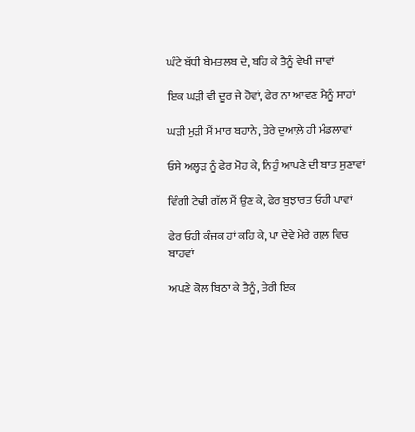ਘੰਟੇ ਬੱਧੀ ਬੇਮਤਲਬ ਦੇ, ਬਹਿ ਕੇ ਤੈਨੂੰ ਵੇਖੀ ਜਾਵਾਂ

ਇਕ ਘੜੀ ਵੀ ਦੂਰ ਜੇ ਹੋਵਾਂ, ਫੇਰ ਨਾ ਆਵਣ ਮੈਨੂੰ ਸਾਹਾਂ

ਘੜੀ ਮੁੜੀ ਮੈਂ ਮਾਰ ਬਹਾਨੇ, ਤੇਰੇ ਦੁਆਲ਼ੇ ਹੀ ਮੰਡਲਾਵਾਂ

ਓਸੇ ਅਲ੍ਹੜ ਨੂੰ ਫੇਰ ਮੋਹ ਕੇ, ਨਿਹੁੰ ਆਪਣੇ ਦੀ ਬਾਤ ਸੁਣਾਵਾਂ

ਵਿੰਗੀ ਟੇਢੀ ਗੱਲ ਮੈਂ ਉਣ ਕੇ, ਫੇਰ ਬੁਝਾਰਤ ਓਹੀ ਪਾਵਾਂ

ਫੇਰ ਓਹੀ ਕੰਜਕ ਹਾਂ ਕਹਿ ਕੇ, ਪਾ ਦੇਵੇ ਮੇਰੇ ਗਲ਼ ਵਿਚ ਬਾਹਵਾਂ

ਅਪਣੇ ਕੋਲ ਬਿਠਾ ਕੇ ਤੈਨੂੰ, ਤੇਰੀ ਇਕ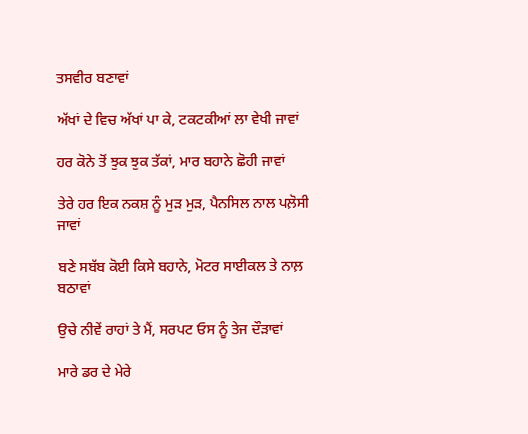ਤਸਵੀਰ ਬਣਾਵਾਂ

ਅੱਖਾਂ ਦੇ ਵਿਚ ਅੱਖਾਂ ਪਾ ਕੇ, ਟਕਟਕੀਆਂ ਲਾ ਵੇਖੀ ਜਾਵਾਂ

ਹਰ ਕੋਨੇ ਤੋਂ ਝੁਕ ਝੁਕ ਤੱਕਾਂ, ਮਾਰ ਬਹਾਨੇ ਛੋਹੀ ਜਾਵਾਂ

ਤੇਰੇ ਹਰ ਇਕ ਨਕਸ਼ ਨੂੰ ਮੁੜ ਮੁੜ, ਪੈਨਸਿਲ ਨਾਲ ਪਲ਼ੋਸੀ ਜਾਵਾਂ

ਬਣੇ ਸਬੱਬ ਕੋਈ ਕਿਸੇ ਬਹਾਨੇ, ਮੋਟਰ ਸਾਈਕਲ ਤੇ ਨਾਲ਼ ਬਠਾਵਾਂ

ਉਚੇ ਨੀਵੇਂ ਰਾਹਾਂ ਤੇ ਮੈਂ, ਸਰਪਟ ਓਸ ਨੂੰ ਤੇਜ ਦੌੜਾਵਾਂ

ਮਾਰੇ ਡਰ ਦੇ ਮੇਰੇ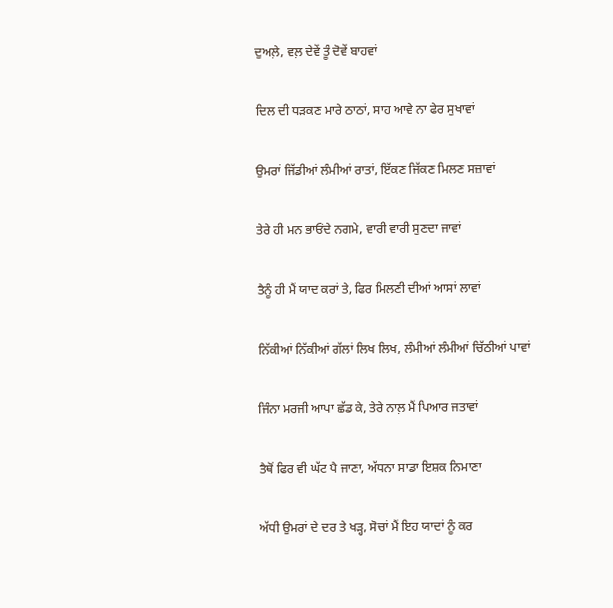ਦੁਅਲ਼ੇ, ਵਲ਼ ਦੇਵੇਂ ਤੂੰ ਦੋਵੇਂ ਬਾਹਵਾਂ

ਦਿਲ ਦੀ ਧੜਕਣ ਮਾਰੇ ਠਾਠਾਂ, ਸਾਹ ਆਵੇ ਨਾ ਫੇਰ ਸੁਖਾਵਾਂ

ਉਮਰਾਂ ਜਿੱਡੀਆਂ ਲੰਮੀਆਂ ਰਾਤਾਂ, ਇੱਕਣ ਜਿੱਕਣ ਮਿਲਣ ਸਜ਼ਾਵਾਂ

ਤੇਰੇ ਹੀ ਮਨ ਭਾਓਂਦੇ ਨਗਮੇ, ਵਾਰੀ ਵਾਰੀ ਸੁਣਦਾ ਜਾਵਾਂ

ਤੈਨੂੰ ਹੀ ਮੈਂ ਯਾਦ ਕਰਾਂ ਤੇ, ਫਿਰ ਮਿਲਣੀ ਦੀਆਂ ਆਸਾਂ ਲਾਵਾਂ

ਨਿੱਕੀਆਂ ਨਿੱਕੀਆਂ ਗੱਲਾਂ ਲਿਖ ਲਿਖ, ਲੰਮੀਆਂ ਲੰਮੀਆਂ ਚਿੱਠੀਆਂ ਪਾਵਾਂ

ਜਿੰਨਾ ਮਰਜੀ ਆਪਾ ਛੱਡ ਕੇ, ਤੇਰੇ ਨਾਲ਼ ਮੈਂ ਪਿਆਰ ਜਤਾਵਾਂ

ਤੈਥੋਂ ਫਿਰ ਵੀ ਘੱਟ ਪੈ ਜਾਣਾ, ਅੱਧਨਾ ਸਾਡਾ ਇਸ਼ਕ ਨਿਮਾਣਾ

ਅੱਧੀ ਉਮਰਾਂ ਦੇ ਦਰ ਤੇ ਖੜ੍ਹ, ਸੋਚਾਂ ਮੈਂ ਇਹ ਯਾਦਾਂ ਨੂੰ ਕਰ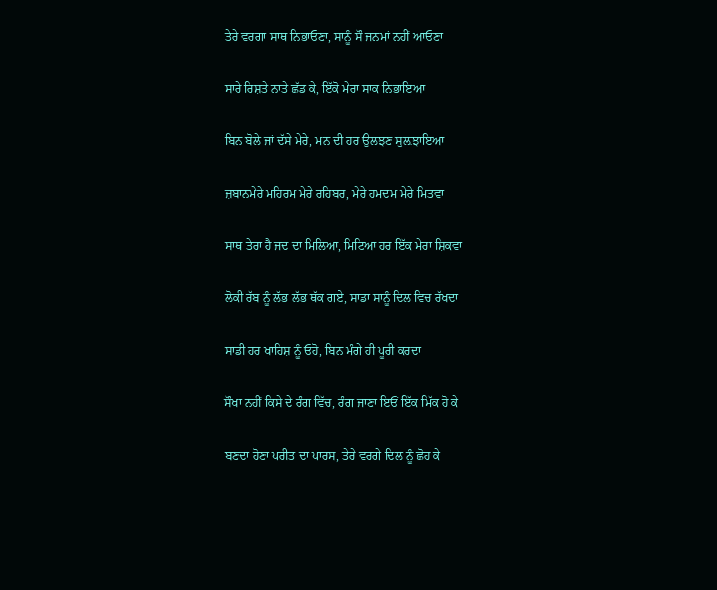ਤੇਰੇ ਵਰਗਾ ਸਾਥ ਨਿਭਾਓਣਾ, ਸਾਨੂੰ ਸੌ ਜਨਮਾਂ ਨਹੀਂ ਆਓਣਾ

ਸਾਰੇ ਰਿਸ਼ਤੇ ਨਾਤੇ ਛੱਡ ਕੇ, ਇੱਕੋ ਮੇਰਾ ਸਾਕ ਨਿਭਾਇਆ

ਬਿਨ ਬੋਲੇ ਜਾਂ ਦੱਸੇ ਮੇਰੇ, ਮਨ ਦੀ ਹਰ ਉਲਝਣ ਸੁਲ਼ਝਾਇਆ

ਜ਼ਬਾਨਮੇਰੇ ਮਹਿਰਮ ਮੇਰੇ ਰਹਿਬਰ, ਮੇਰੇ ਹਮਦਮ ਮੇਰੇ ਮਿਤਵਾ

ਸਾਥ ਤੇਰਾ ਹੈ ਜਦ ਦਾ ਮਿਲਿਆ, ਮਿਟਿਆ ਹਰ ਇੱਕ ਮੇਰਾ ਸ਼ਿਕਵਾ

ਲੋਕੀ ਰੱਬ ਨੂੰ ਲੱਭ ਲੱਭ ਥੱਕ ਗਏ, ਸਾਡਾ ਸਾਨੂੰ ਦਿਲ ਵਿਚ ਰੱਖਦਾ

ਸਾਡੀ ਹਰ ਖਾਹਿਸ਼ ਨੂੰ ਓਹੋ, ਬਿਨ ਮੰਗੇ ਹੀ ਪੂਰੀ ਕਰਦਾ

ਸੌਖਾ ਨਹੀਂ ਕਿਸੇ ਦੇ ਰੰਗ ਵਿੱਚ, ਰੰਗ ਜਾਣਾ ਇਓਂ ਇੱਕ ਮਿੱਕ ਹੋ ਕੇ

ਬਣਦਾ ਹੋਣਾ ਪਰੀਤ ਦਾ ਪਾਰਸ, ਤੇਰੇ ਵਰਗੇ ਦਿਲ ਨੂੰ ਛੋਹ ਕੇ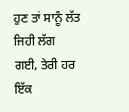ਹੁਣ ਤਾਂ ਸਾਨੂੰ ਲੱਤ ਜਿਹੀ ਲੱਗ ਗਈ, ਤੇਰੀ ਹਰ ਇੱਕ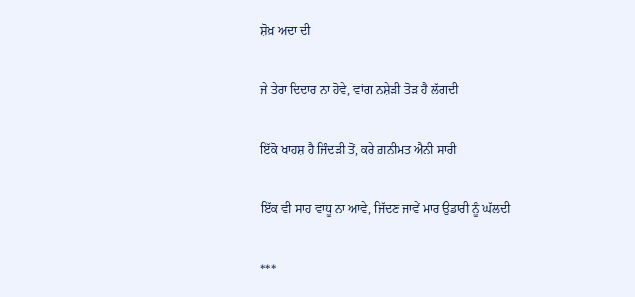ਸ਼ੋਖ਼ ਅਦਾ ਦੀ

ਜੇ ਤੇਰਾ ਦਿਦਾਰ ਨਾ ਹੋਵੇ, ਵਾਂਗ ਨਸ਼ੇੜੀ ਤੋੜ ਹੈ ਲੱਗਦੀ

ਇੱਕੋ ਖਾਹਸ਼ ਹੈ ਜਿੰਦੜੀ ਤੋਂ, ਕਰੇ ਗ਼ਨੀਮਤ ਐਨੀ ਸਾਰੀ

ਇੱਕ ਵੀ ਸਾਹ ਵਾਧੂ ਨਾ ਆਵੇ, ਜਿੱਦਣ ਜਾਵੇਂ ਮਾਰ ਉਡਾਰੀ ਨੂੰ ਘੱਲਦੀ

***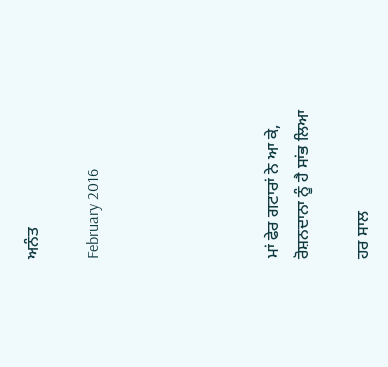ਅਨੰਤ

February 2016





ਮਾਂ ਫੇਰ ਗਟਾਰਾਂ ਨੇ ਆ ਕੇ, ਰੋਸ਼ਨਦਾਨਾ ਨੂੰ ਹੈ ਸਾਂਭ ਲਿਆ

ਹਰ ਸਾਲ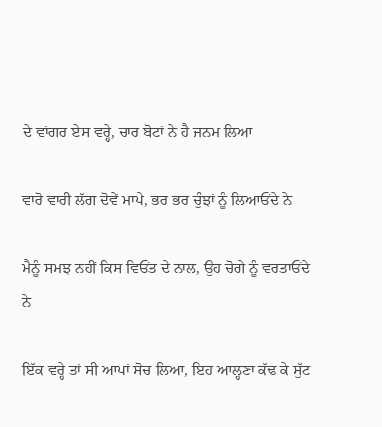ਦੇ ਵਾਂਗਰ ਏਸ ਵਰ੍ਹੇ, ਚਾਰ ਬੋਟਾਂ ਨੇ ਹੈ ਜਨਮ ਲਿਆ

ਵਾਰੋ ਵਾਰੀ ਲੱਗ ਦੋਵੇਂ ਮਾਪੇ, ਭਰ ਭਰ ਚੁੰਝਾਂ ਨੂੰ ਲਿਆਓਂਦੇ ਨੇ

ਮੈਨੂੰ ਸਮਝ ਨਹੀਂ ਕਿਸ ਵਿਓਂਤ ਦੇ ਨਾਲ, ਉਹ ਚੋਗੇ ਨੂੰ ਵਰਤਾਓਂਦੇ ਨੇ

ਇੱਕ ਵਰ੍ਹੇ ਤਾਂ ਸੀ ਆਪਾਂ ਸੋਚ ਲਿਆ, ਇਹ ਆਲ੍ਹਣਾ ਕੱਢ ਕੇ ਸੁੱਟ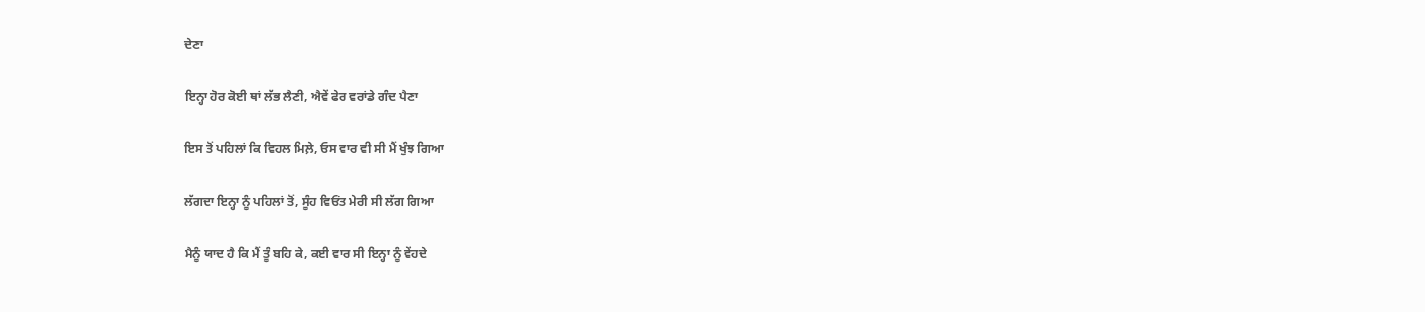ਦੇਣਾ

ਇਨ੍ਹਾ ਹੋਰ ਕੋਈ ਥਾਂ ਲੱਭ ਲੈਣੀ, ਐਵੇਂ ਫੇਰ ਵਰਾਂਡੇ ਗੰਦ ਪੈਣਾ

ਇਸ ਤੋਂ ਪਹਿਲਾਂ ਕਿ ਵਿਹਲ ਮਿਲ਼ੇ, ਓਸ ਵਾਰ ਵੀ ਸੀ ਮੈਂ ਖੁੰਝ ਗਿਆ

ਲੱਗਦਾ ਇਨ੍ਹਾ ਨੂੰ ਪਹਿਲਾਂ ਤੋਂ, ਸੂੰਹ ਵਿਓਂਤ ਮੇਰੀ ਸੀ ਲੱਗ ਗਿਆ

ਮੈਨੂੰ ਯਾਦ ਹੈ ਕਿ ਮੈਂ ਤੂੰ ਬਹਿ ਕੇ, ਕਈ ਵਾਰ ਸੀ ਇਨ੍ਹਾ ਨੂੰ ਵੇਂਹਦੇ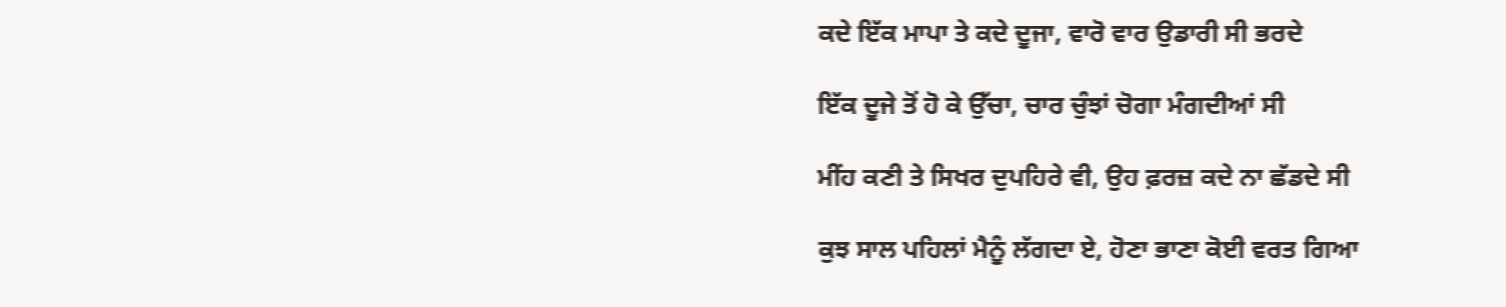ਕਦੇ ਇੱਕ ਮਾਪਾ ਤੇ ਕਦੇ ਦੂਜਾ, ਵਾਰੋ ਵਾਰ ਉਡਾਰੀ ਸੀ ਭਰਦੇ

ਇੱਕ ਦੂਜੇ ਤੋਂ ਹੋ ਕੇ ਉੱਚਾ, ਚਾਰ ਚੁੰਝਾਂ ਚੋਗਾ ਮੰਗਦੀਆਂ ਸੀ

ਮੀਂਹ ਕਣੀ ਤੇ ਸਿਖਰ ਦੁਪਹਿਰੇ ਵੀ, ਉਹ ਫ਼ਰਜ਼ ਕਦੇ ਨਾ ਛੱਡਦੇ ਸੀ

ਕੁਝ ਸਾਲ ਪਹਿਲਾਂ ਮੈਨੂੰ ਲੱਗਦਾ ਏ, ਹੋਣਾ ਭਾਣਾ ਕੋਈ ਵਰਤ ਗਿਆ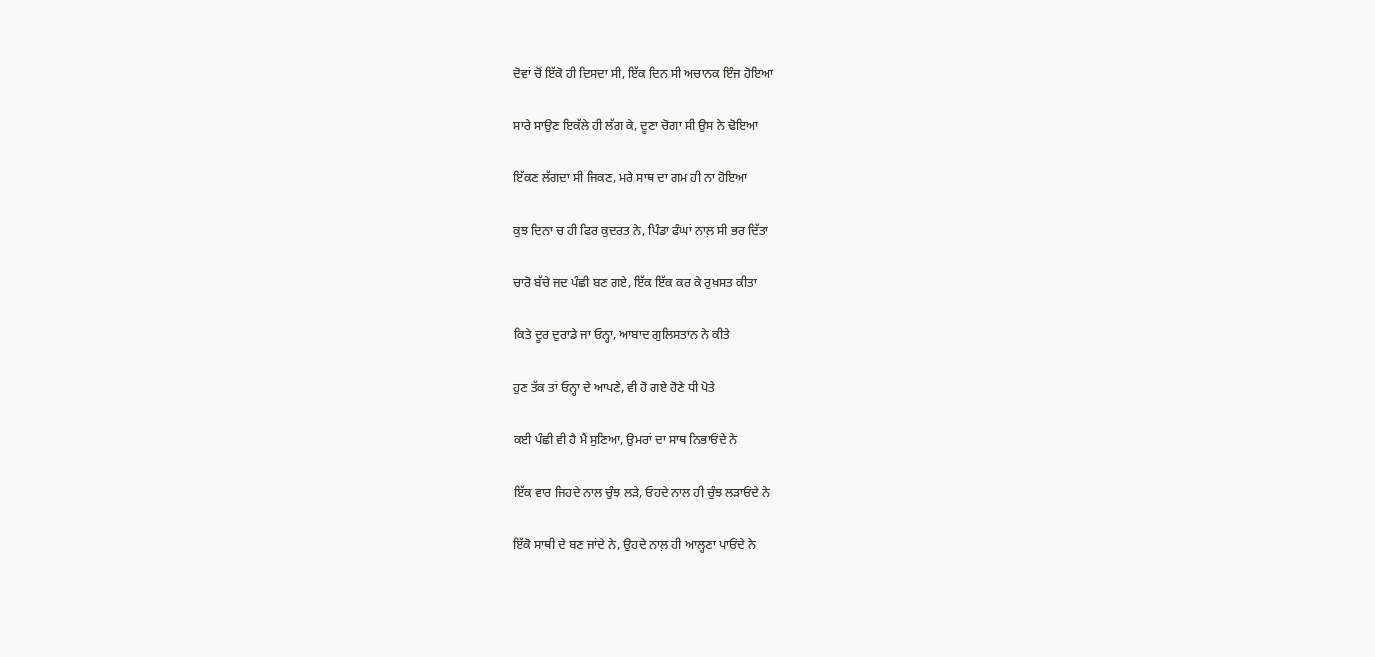ਦੋਵਾਂ ਚੋਂ ਇੱਕੋ ਹੀ ਦਿਸਦਾ ਸੀ, ਇੱਕ ਦਿਨ ਸੀ ਅਚਾਨਕ ਇੰਜ ਹੋਇਆ

ਸਾਰੇ ਸਾਉਣ ਇਕੱਲੇ ਹੀ ਲੱਗ ਕੇ, ਦੂਣਾ ਚੋਗਾ ਸੀ ਉਸ ਨੇ ਢੋਇਆ

ਇੱਕਣ ਲੱਗਦਾ ਸੀ ਜਿਕਣ, ਮਰੇ ਸਾਥ ਦਾ ਗਮ ਹੀ ਨਾ ਹੋਇਆ

ਕੁਝ ਦਿਨਾ ਚ ਹੀ ਫਿਰ ਕੁਦਰਤ ਨੇ, ਪਿੰਡਾ ਫੰਘਾਂ ਨਾਲ਼ ਸੀ ਭਰ ਦਿੱਤਾ

ਚਾਰੋ ਬੱਚੇ ਜਦ ਪੰਛੀ ਬਣ ਗਏ, ਇੱਕ ਇੱਕ ਕਰ ਕੇ ਰੁਖ਼ਸਤ ਕੀਤਾ

ਕਿਤੇ ਦੂਰ ਦੁਰਾਡੇ ਜਾ ਓਨ੍ਹਾ, ਆਬਾਦ ਗੁਲਿਸਤਾਨ ਨੇ ਕੀਤੇ

ਹੁਣ ਤੱਕ ਤਾਂ ਓਨ੍ਹਾ ਦੇ ਆਪਣੇ, ਵੀ ਹੋ ਗਏ ਹੋਣੇ ਧੀ ਪੋਤੇ

ਕਈ ਪੰਛੀ ਵੀ ਹੈ ਮੈਂ ਸੁਣਿਆ, ਉਮਰਾਂ ਦਾ ਸਾਥ ਨਿਭਾਓਂਦੇ ਨੇ

ਇੱਕ ਵਾਰ ਜਿਹਦੇ ਨਾਲ ਚੁੰਝ ਲੜੇ, ਓਹਦੇ ਨਾਲ ਹੀ ਚੁੰਝ ਲੜਾਓਂਦੇ ਨੇ

ਇੱਕੋ ਸਾਥੀ ਦੇ ਬਣ ਜਾਂਦੇ ਨੇ, ਉਹਦੇ ਨਾਲ਼ ਹੀ ਆਲ੍ਹਣਾ ਪਾਓਂਦੇ ਨੇ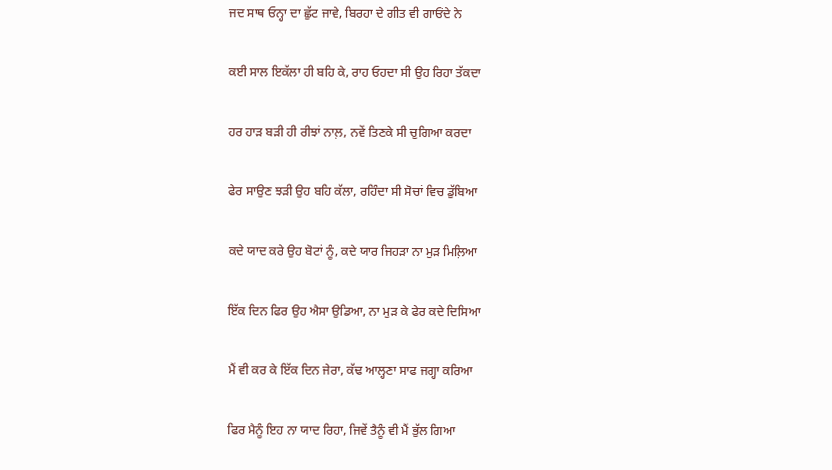ਜਦ ਸਾਥ ਓਨ੍ਹਾ ਦਾ ਛੁੱਟ ਜਾਵੇ, ਬਿਰਹਾ ਦੇ ਗੀਤ ਵੀ ਗਾਓਂਦੇ ਨੇ

ਕਈ ਸਾਲ ਇਕੱਲਾ ਹੀ ਬਹਿ ਕੇ, ਰਾਹ ਓਹਦਾ ਸੀ ਉਹ ਰਿਹਾ ਤੱਕਦਾ

ਹਰ ਹਾੜ ਬੜੀ ਹੀ ਰੀਝਾਂ ਨਾਲ਼, ਨਵੇਂ ਤਿਣਕੇ ਸੀ ਚੁਗਿਆ ਕਰਦਾ

ਫੇਰ ਸਾਉਣ ਝੜੀ ਉਹ ਬਹਿ ਕੱਲਾ, ਰਹਿੰਦਾ ਸੀ ਸੋਚਾਂ ਵਿਚ ਡੁੱਬਿਆ

ਕਦੇ ਯਾਦ ਕਰੇ ਉਹ ਬੋਟਾਂ ਨੂੰ, ਕਦੇ ਯਾਰ ਜਿਹੜਾ ਨਾ ਮੁੜ ਮਿਲ਼ਿਆ

ਇੱਕ ਦਿਨ ਫਿਰ ਉਹ ਐਸਾ ਉਡਿਆ, ਨਾ ਮੁੜ ਕੇ ਫੇਰ ਕਦੇ ਦਿਸਿਆ

ਮੈਂ ਵੀ ਕਰ ਕੇ ਇੱਕ ਦਿਨ ਜੇਰਾ, ਕੱਢ ਆਲ੍ਹਣਾ ਸਾਫ ਜਗ੍ਹਾ ਕਰਿਆ

ਫਿਰ ਮੈਨੂੰ ਇਹ ਨਾ ਯਾਦ ਰਿਹਾ, ਜਿਵੇਂ ਤੈਨੂੰ ਵੀ ਮੈਂ ਭੁੱਲ ਗਿਆ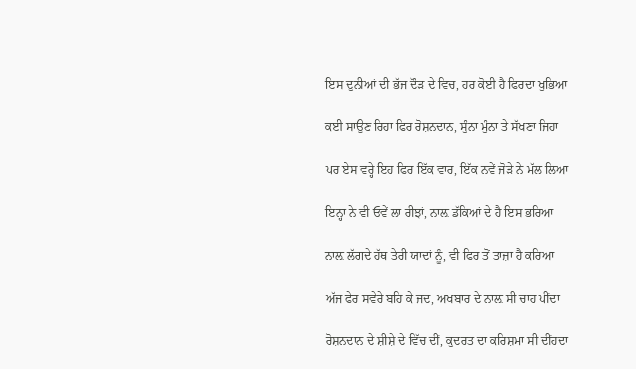ਇਸ ਦੁਨੀਆਂ ਦੀ ਭੱਜ ਦੌੜ ਦੇ ਵਿਚ, ਹਰ ਕੋਈ ਹੈ ਫਿਰਦਾ ਖੁਭਿਆ

ਕਈ ਸਾਉਣ ਰਿਹਾ ਫਿਰ ਰੋਸ਼ਨਦਾਨ, ਸੁੰਨਾ ਮੁੰਨਾ ਤੇ ਸੱਖਣਾ ਜਿਹਾ

ਪਰ ਏਸ ਵਰ੍ਹੇ ਇਹ ਫਿਰ ਇੱਕ ਵਾਰ, ਇੱਕ ਨਵੇਂ ਜੋੜੇ ਨੇ ਮੱਲ ਲਿਆ

ਇਨ੍ਹਾ ਨੇ ਵੀ ਓਵੇਂ ਲਾ ਰੀਝਾਂ, ਨਾਲ਼ ਡੱਕਿਆਂ ਦੇ ਹੈ ਇਸ ਭਰਿਆ

ਨਾਲ਼ ਲੱਗਦੇ ਹੱਥ ਤੇਰੀ ਯਾਦਾਂ ਨੂੰ, ਵੀ ਫਿਰ ਤੋਂ ਤਾਜ਼ਾ ਹੈ ਕਰਿਆ

ਅੱਜ ਫੇਰ ਸਵੇਰੇ ਬਹਿ ਕੇ ਜਦ, ਅਖਬਾਰ ਦੇ ਨਾਲ਼ ਸੀ ਚਾਹ ਪੀਂਦਾ

ਰੋਸ਼ਨਦਾਨ ਦੇ ਸ਼ੀਸ਼ੇ ਦੇ ਵਿੱਚ ਦੀਂ, ਕੁਦਰਤ ਦਾ ਕਰਿਸ਼ਮਾ ਸੀ ਦੀਂਹਦਾ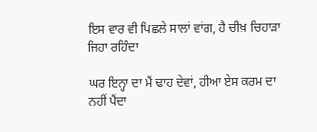ਇਸ ਵਾਰ ਵੀ ਪਿਛਲੇ ਸਾਲਾਂ ਵਾਂਗ, ਹੈ ਚੀਖ਼ ਚਿਹਾੜਾ ਜਿਹਾ ਰਹਿੰਦਾ

ਘਰ ਇਨ੍ਹਾ ਦਾ ਮੈਂ ਢਾਹ ਦੇਵਾਂ, ਹੀਆ ਏਸ ਕਰਮ ਦਾ ਨਹੀਂ ਪੈਂਦਾ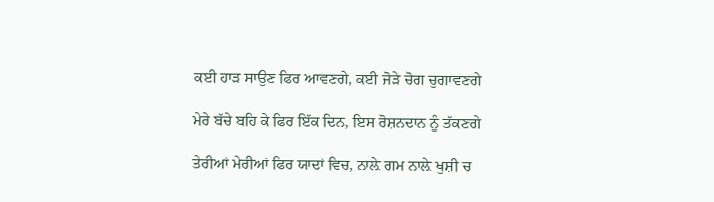ਕਈ ਹਾੜ ਸਾਉਣ ਫਿਰ ਆਵਣਗੇ, ਕਈ ਜੋੜੇ ਚੋਗ ਚੁਗਾਵਣਗੇ

ਮੇਰੇ ਬੱਚੇ ਬਹਿ ਕੇ ਫਿਰ ਇੱਕ ਦਿਨ, ਇਸ ਰੋਸ਼ਨਦਾਨ ਨੂੰ ਤੱਕਣਗੇ

ਤੇਰੀਆਂ ਮੇਰੀਆਂ ਫਿਰ ਯਾਦਾਂ ਵਿਚ, ਨਾਲ਼ੇ ਗਮ ਨਾਲ਼ੇ ਖੁਸ਼ੀ ਚ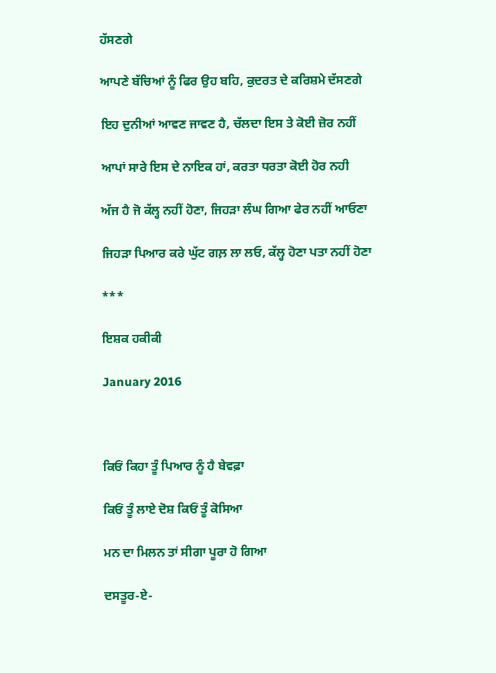ਹੱਸਣਗੇ

ਆਪਣੇ ਬੱਚਿਆਂ ਨੂੰ ਫਿਰ ਉਹ ਬਹਿ, ਕੁਦਰਤ ਦੇ ਕਰਿਸ਼ਮੇ ਦੱਸਣਗੇ

ਇਹ ਦੁਨੀਆਂ ਆਵਣ ਜਾਵਣ ਹੈ, ਚੱਲਦਾ ਇਸ ਤੇ ਕੋਈ ਜ਼ੋਰ ਨਹੀਂ

ਆਪਾਂ ਸਾਰੇ ਇਸ ਦੇ ਨਾਇਕ ਹਾਂ, ਕਰਤਾ ਧਰਤਾ ਕੋਈ ਹੋਰ ਨਹੀ

ਅੱਜ ਹੈ ਜੋ ਕੱਲ੍ਹ ਨਹੀਂ ਹੋਣਾ, ਜਿਹੜਾ ਲੰਘ ਗਿਆ ਫੇਰ ਨਹੀਂ ਆਓਣਾ

ਜਿਹੜਾ ਪਿਆਰ ਕਰੇ ਘੁੱਟ ਗਲ਼ ਲਾ ਲਓ, ਕੱਲ੍ਹ ਹੋਣਾ ਪਤਾ ਨਹੀਂ ਹੋਣਾ

***

ਇਸ਼ਕ ਹਕੀਕੀ

January 2016



ਕਿਓਂ ਕਿਹਾ ਤੂੰ ਪਿਆਰ ਨੂੰ ਹੈ ਬੇਵਫ਼ਾ

ਕਿਓਂ ਤੂੰ ਲਾਏ ਦੋਸ਼ ਕਿਓਂ ਤੂੰ ਕੋਸਿਆ

ਮਨ ਦਾ ਮਿਲਨ ਤਾਂ ਸੀਗਾ ਪੂਰਾ ਹੋ ਗਿਆ

ਦਸਤੂਰ-ਏ-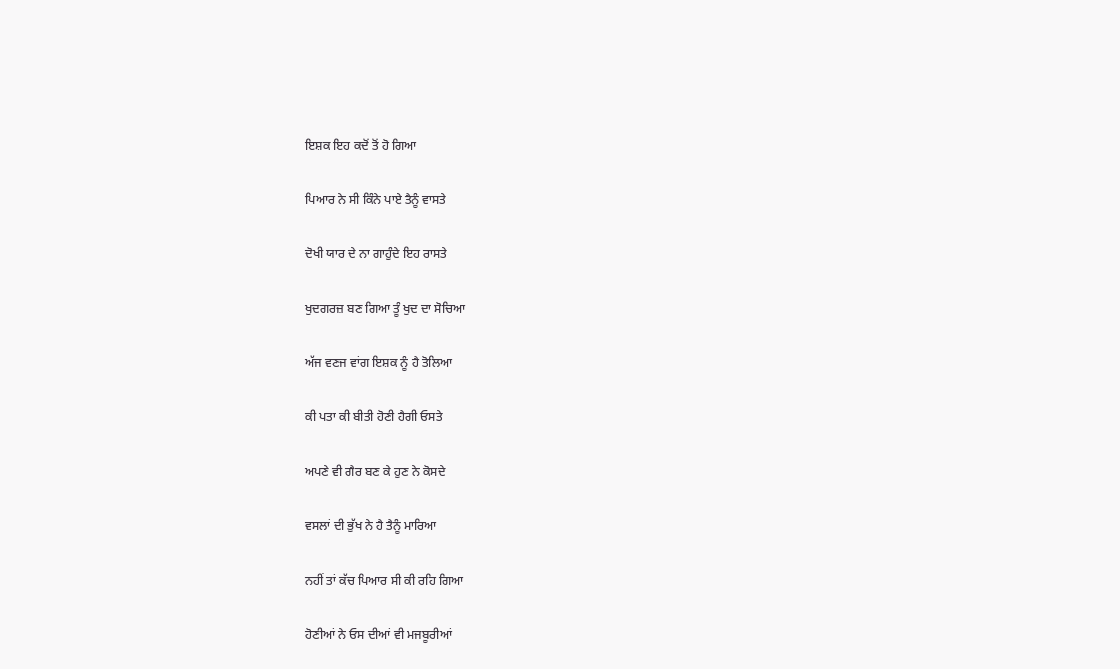ਇਸ਼ਕ ਇਹ ਕਦੋਂ ਤੋਂ ਹੋ ਗਿਆ

ਪਿਆਰ ਨੇ ਸੀ ਕਿੰਨੇ ਪਾਏ ਤੈਨੂੰ ਵਾਸਤੇ

ਦੋਖੀ ਯਾਰ ਦੇ ਨਾ ਗਾਹੁੰਦੇ ਇਹ ਰਾਸਤੇ

ਖੁਦਗਰਜ਼ ਬਣ ਗਿਆ ਤੂੰ ਖੁਦ ਦਾ ਸੋਚਿਆ

ਅੱਜ ਵਣਜ ਵਾਂਗ ਇਸ਼ਕ ਨੂੰ ਹੈ ਤੋਲਿਆ

ਕੀ ਪਤਾ ਕੀ ਬੀਤੀ ਹੋਣੀ ਹੈਗੀ ਓਸਤੇ

ਅਪਣੇ ਵੀ ਗੈਰ ਬਣ ਕੇ ਹੁਣ ਨੇ ਕੋਸਦੇ

ਵਸਲਾਂ ਦੀ ਭੁੱਖ ਨੇ ਹੈ ਤੈਨੂੰ ਮਾਰਿਆ

ਨਹੀਂ ਤਾਂ ਕੱਚ ਪਿਆਰ ਸੀ ਕੀ ਰਹਿ ਗਿਆ

ਹੋਣੀਆਂ ਨੇ ਓਸ ਦੀਆਂ ਵੀ ਮਜਬੂਰੀਆਂ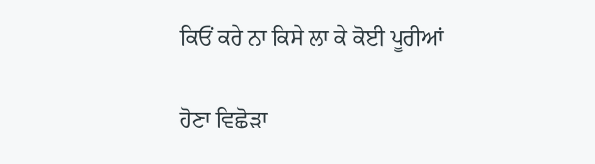ਕਿਓਂ ਕਰੇ ਨਾ ਕਿਸੇ ਲਾ ਕੇ ਕੋਈ ਪੂਰੀਆਂ

ਹੋਣਾ ਵਿਛੋੜਾ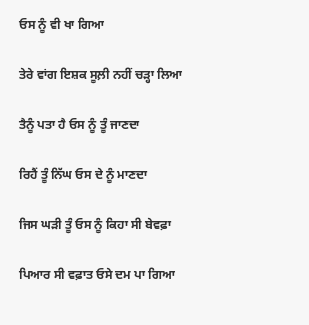ਓਸ ਨੂੰ ਵੀ ਖਾ ਗਿਆ

ਤੇਰੇ ਵਾਂਗ ਇਸ਼ਕ ਸੂਲ਼ੀ ਨਹੀਂ ਚੜ੍ਹਾ ਲਿਆ

ਤੈਨੂੰ ਪਤਾ ਹੈ ਓਸ ਨੂੰ ਤੂੰ ਜਾਣਦਾ

ਰਿਹੈਂ ਤੂੰ ਨਿੱਘ ਓਸ ਦੇ ਨੂੰ ਮਾਣਦਾ

ਜਿਸ ਘੜੀ ਤੂੰ ਓਸ ਨੂੰ ਕਿਹਾ ਸੀ ਬੇਵਫ਼ਾ

ਪਿਆਰ ਸੀ ਵਫ਼ਾਤ ਓਸੇ ਦਮ ਪਾ ਗਿਆ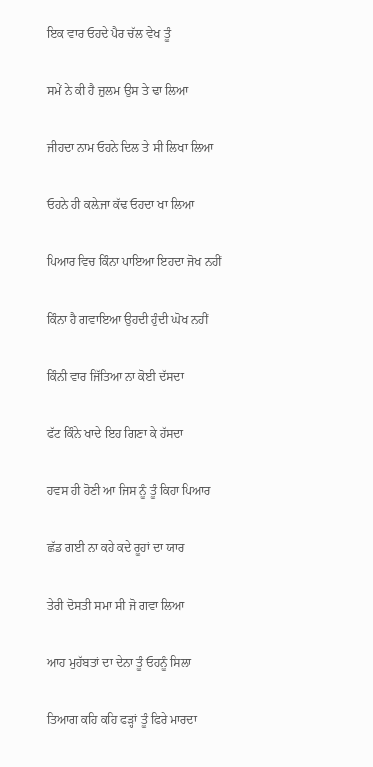ਇਕ ਵਾਰ ਓਹਦੇ ਪੈਰ ਚੱਲ ਵੇਖ ਤੂੰ

ਸਮੇਂ ਨੇ ਕੀ ਹੈ ਜ਼ੁਲਮ ਉਸ ਤੇ ਢਾ ਲਿਆ

ਜੀਹਦਾ ਨਾਮ ਓਹਨੇ ਦਿਲ ਤੇ ਸੀ ਲਿਖਾ ਲਿਆ

ਓਹਨੇ ਹੀ ਕਲ਼ੇਜਾ ਕੱਢ ਓਹਦਾ ਖਾ ਲਿਆ

ਪਿਆਰ ਵਿਚ ਕਿੰਨਾ ਪਾਇਆ ਇਹਦਾ ਜੋਖ ਨਹੀਂ

ਕਿੰਨਾ ਹੈ ਗਵਾਇਆ ਉਹਦੀ ਹੁੰਦੀ ਘੋਖ ਨਹੀਂ

ਕਿੰਨੀ ਵਾਰ ਜਿੱਤਿਆ ਨਾ ਕੋਈ ਦੱਸਦਾ

ਫੱਟ ਕਿੰਨੇ ਖਾਦੇ ਇਹ ਗਿਣਾ ਕੇ ਹੱਸਦਾ

ਹਵਸ ਹੀ ਹੋਣੀ ਆ ਜਿਸ ਨੂੰ ਤੂੰ ਕਿਹਾ ਪਿਆਰ

ਛੱਡ ਗਈ ਨਾ ਕਹੇ ਕਦੇ ਰੂਹਾਂ ਦਾ ਯਾਰ

ਤੇਰੀ ਦੋਸਤੀ ਸਮਾ ਸੀ ਜੋ ਗਵਾ ਲਿਆ

ਆਹ ਮੁਹੱਬਤਾਂ ਦਾ ਦੇਨਾ ਤੂੰ ਓਹਨੂੰ ਸਿਲਾ

ਤਿਆਗ ਕਹਿ ਕਹਿ ਫੜ੍ਹਾਂ ਤੂੰ ਫਿਰੇ ਮਾਰਦਾ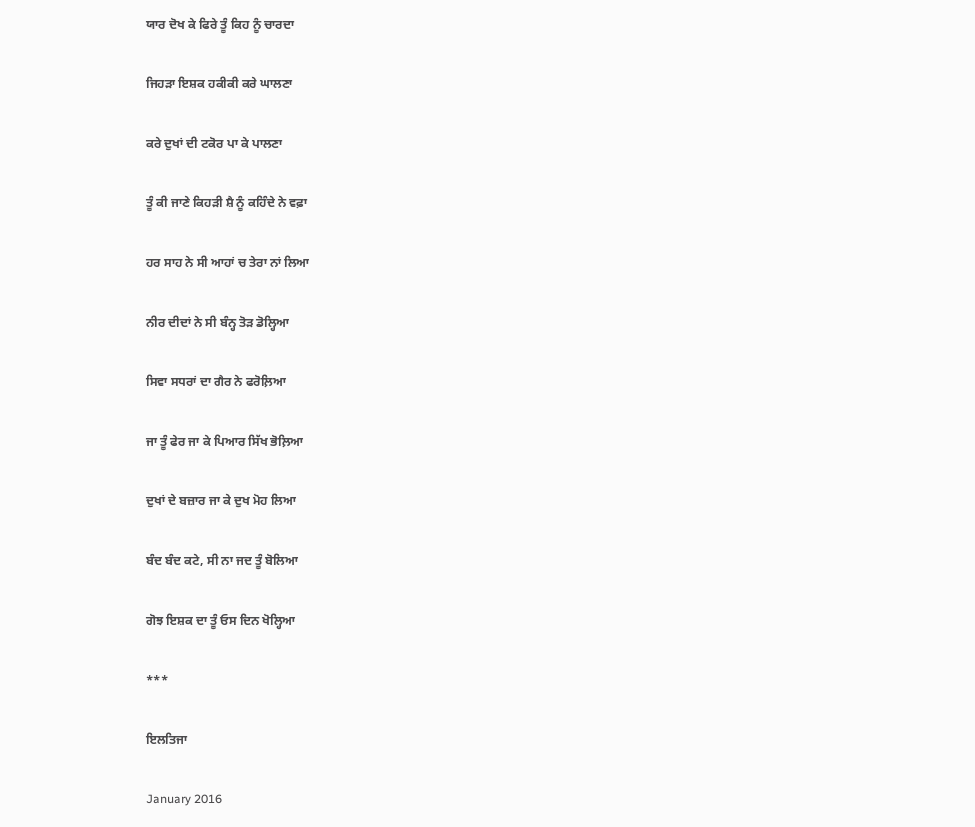ਯਾਰ ਦੋਖ ਕੇ ਫਿਰੇ ਤੂੰ ਕਿਹ ਨੂੰ ਚਾਰਦਾ

ਜਿਹੜਾ ਇਸ਼ਕ ਹਕੀਕੀ ਕਰੇ ਘਾਲਣਾ

ਕਰੇ ਦੁਖਾਂ ਦੀ ਟਕੋਰ ਪਾ ਕੇ ਪਾਲਣਾ

ਤੂੰ ਕੀ ਜਾਣੇ ਕਿਹੜੀ ਸ਼ੈ ਨੂੰ ਕਹਿੰਦੇ ਨੇ ਵਫ਼ਾ

ਹਰ ਸਾਹ ਨੇ ਸੀ ਆਹਾਂ ਚ ਤੇਰਾ ਨਾਂ ਲਿਆ

ਨੀਰ ਦੀਦਾਂ ਨੇ ਸੀ ਬੰਨ੍ਹ ਤੋੜ ਡੋਲ੍ਹਿਆ

ਸਿਵਾ ਸਧਰਾਂ ਦਾ ਗੈਰ ਨੇ ਫਰੋਲ਼ਿਆ

ਜਾ ਤੂੰ ਫੇਰ ਜਾ ਕੇ ਪਿਆਰ ਸਿੱਖ ਭੋਲ਼ਿਆ

ਦੁਖਾਂ ਦੇ ਬਜ਼ਾਰ ਜਾ ਕੇ ਦੁਖ ਮੋਹ ਲਿਆ

ਬੰਦ ਬੰਦ ਕਟੇ, ਸੀ ਨਾ ਜਦ ਤੂੰ ਬੋਲਿਆ

ਗੋਝ ਇਸ਼ਕ ਦਾ ਤੂੰ ਓਸ ਦਿਨ ਖੋਲ੍ਹਿਆ

***

ਇਲਤਿਜਾ

January 2016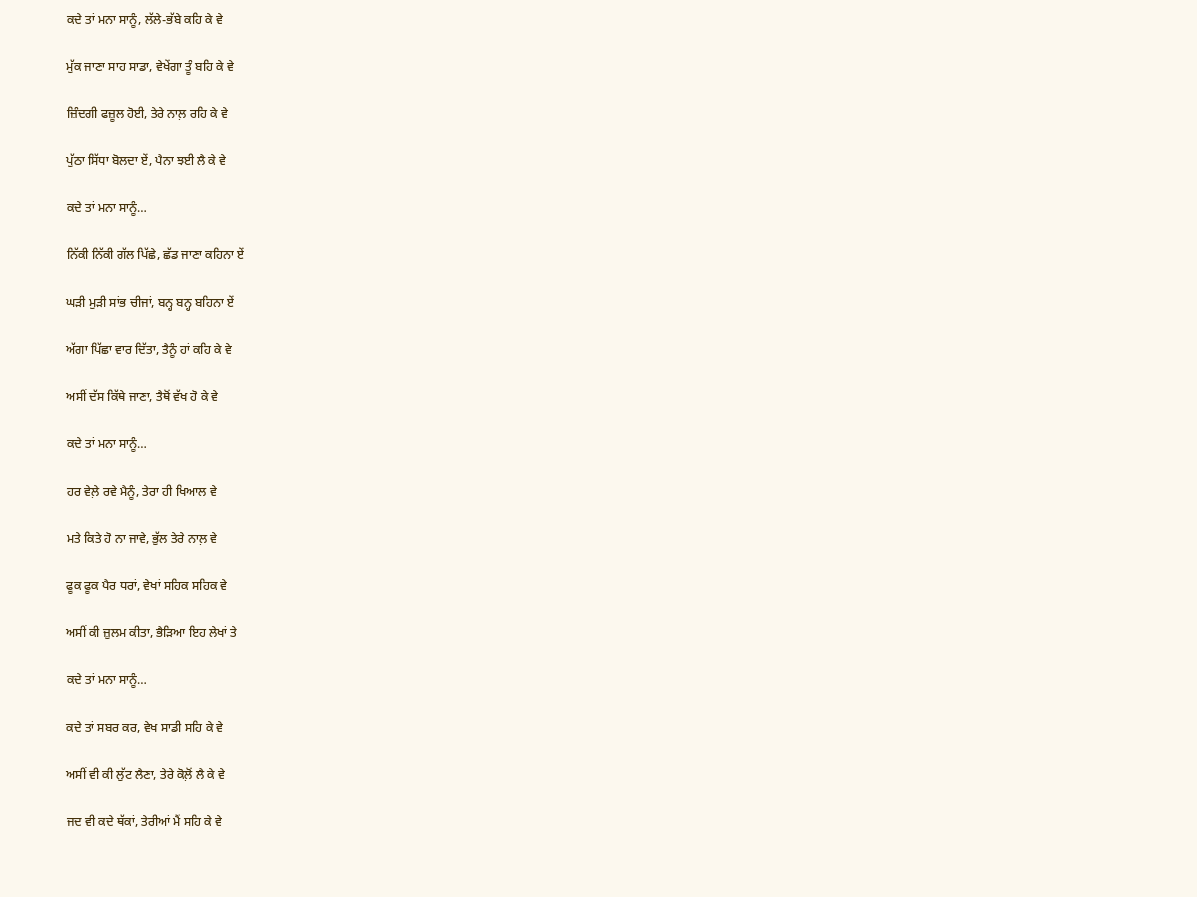ਕਦੇ ਤਾਂ ਮਨਾ ਸਾਨੂੰ, ਲੱਲੇ-ਭੱਬੇ ਕਹਿ ਕੇ ਵੇ

ਮੁੱਕ ਜਾਣਾ ਸਾਹ ਸਾਡਾ, ਵੇਖੇਂਗਾ ਤੂੰ ਬਹਿ ਕੇ ਵੇ

ਜ਼ਿੰਦਗੀ ਫਜ਼ੂਲ ਹੋਈ, ਤੇਰੇ ਨਾਲ਼ ਰਹਿ ਕੇ ਵੇ

ਪੁੱਠਾ ਸਿੱਧਾ ਬੋਲਦਾ ਏਂ, ਪੈਨਾ ਝਈ ਲੈ ਕੇ ਵੇ

ਕਦੇ ਤਾਂ ਮਨਾ ਸਾਨੂੰ…

ਨਿੱਕੀ ਨਿੱਕੀ ਗੱਲ ਪਿੱਛੇ, ਛੱਡ ਜਾਣਾ ਕਹਿਨਾ ਏਂ

ਘੜੀ ਮੁੜੀ ਸਾਂਭ ਚੀਜਾਂ, ਬਨ੍ਹ ਬਨ੍ਹ ਬਹਿਨਾ ਏਂ

ਅੱਗਾ ਪਿੱਛਾ ਵਾਰ ਦਿੱਤਾ, ਤੈਨੂੰ ਹਾਂ ਕਹਿ ਕੇ ਵੇ

ਅਸੀਂ ਦੱਸ ਕਿੱਥੇ ਜਾਣਾ, ਤੈਥੋਂ ਵੱਖ ਹੋ ਕੇ ਵੇ

ਕਦੇ ਤਾਂ ਮਨਾ ਸਾਨੂੰ…

ਹਰ ਵੇਲ਼ੇ ਰਵੇ ਮੈਨੂੰ, ਤੇਰਾ ਹੀ ਖਿਆਲ ਵੇ

ਮਤੇ ਕਿਤੇ ਹੋ ਨਾ ਜਾਵੇ, ਭੁੱਲ ਤੇਰੇ ਨਾਲ਼ ਵੇ

ਫੂਕ ਫੂਕ ਪੈਰ ਧਰਾਂ, ਵੇਖਾਂ ਸਹਿਕ ਸਹਿਕ ਵੇ

ਅਸੀਂ ਕੀ ਜ਼ੁਲਮ ਕੀਤਾ, ਭੈੜਿਆ ਇਹ ਲੇਖਾਂ ਤੇ

ਕਦੇ ਤਾਂ ਮਨਾ ਸਾਨੂੰ…

ਕਦੇ ਤਾਂ ਸਬਰ ਕਰ, ਵੇਖ ਸਾਡੀ ਸਹਿ ਕੇ ਵੇ

ਅਸੀਂ ਵੀ ਕੀ ਲੁੱਟ ਲੈਣਾ, ਤੇਰੇ ਕੋਲ਼ੋਂ ਲੈ ਕੇ ਵੇ

ਜਦ ਵੀ ਕਦੇ ਥੱਕਾਂ, ਤੇਰੀਆਂ ਮੈਂ ਸਹਿ ਕੇ ਵੇ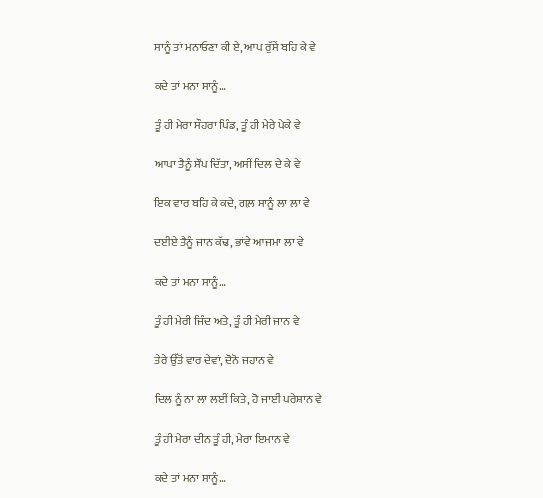ਸਾਨੂੰ ਤਾਂ ਮਨਾਓਣਾ ਕੀ ਏ, ਆਪ ਰੁੱਸੇਂ ਬਹਿ ਕੇ ਵੇ

ਕਦੇ ਤਾਂ ਮਨਾ ਸਾਨੂੰ…

ਤੂੰ ਹੀ ਮੇਰਾ ਸੌਹਰਾ ਪਿੰਡ, ਤੂੰ ਹੀ ਮੇਰੇ ਪੇਕੇ ਵੇ

ਆਪਾ ਤੈਨੂੰ ਸੌਂਪ ਦਿੱਤਾ, ਅਸੀਂ ਦਿਲ ਦੇ ਕੇ ਵੇ

ਇਕ ਵਾਰ ਬਹਿ ਕੇ ਕਦੇ, ਗਲ਼ ਸਾਨੂੰ ਲਾ ਲਾ ਵੇ

ਦਈਏ ਤੈਨੂੰ ਜਾਨ ਕੱਢ, ਭਾਂਵੇ ਆਜਮਾ ਲਾ ਵੇ

ਕਦੇ ਤਾਂ ਮਨਾ ਸਾਨੂੰ…

ਤੂੰ ਹੀ ਮੇਰੀ ਜਿੰਦ ਅਤੇ, ਤੂੰ ਹੀ ਮੇਰੀ ਜਾਨ ਵੇ

ਤੇਰੇ ਉੱਤੋਂ ਵਾਰ ਦੇਵਾਂ, ਦੋਨੋ ਜਹਾਨ ਵੇ

ਦਿਲ ਨੂੰ ਨਾ ਲਾ ਲਈਂ ਕਿਤੇ, ਹੋ ਜਾਈਂ ਪਰੇਸ਼ਾਨ ਵੇ

ਤੂੰ ਹੀ ਮੇਰਾ ਦੀਨ ਤੂੰ ਹੀ, ਮੇਰਾ ਇਮਾਨ ਵੇ

ਕਦੇ ਤਾਂ ਮਨਾ ਸਾਨੂੰ…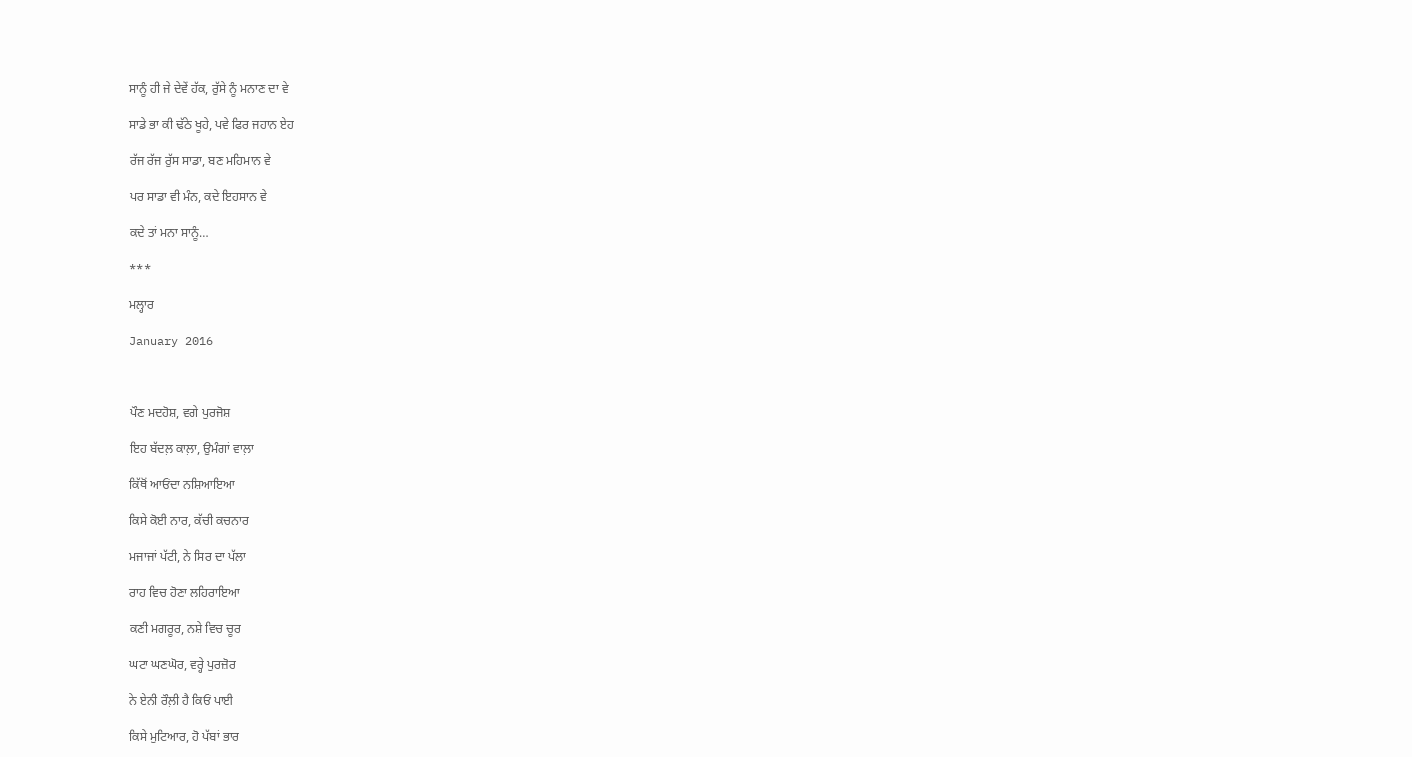ਸਾਨੂੰ ਹੀ ਜੇ ਦੇਵੇਂ ਹੱਕ, ਰੁੱਸੇ ਨੂੰ ਮਨਾਣ ਦਾ ਵੇ

ਸਾਡੇ ਭਾ ਕੀ ਢੱਠੇ ਖੂਹੇ, ਪਵੇ ਫਿਰ ਜਹਾਨ ਏਹ

ਰੱਜ ਰੱਜ ਰੁੱਸ ਸਾਡਾ, ਬਣ ਮਹਿਮਾਨ ਵੇ

ਪਰ ਸਾਡਾ ਵੀ ਮੰਨ, ਕਦੇ ਇਹਸਾਨ ਵੇ

ਕਦੇ ਤਾਂ ਮਨਾ ਸਾਨੂੰ…

***

ਮਲ੍ਹਾਰ

January 2016



ਪੌਣ ਮਦਹੋਸ਼, ਵਗੇ ਪੁਰਜੋਸ਼

ਇਹ ਬੱਦਲ਼ ਕਾਲ਼ਾ, ਉਮੰਗਾਂ ਵਾਲ਼ਾ

ਕਿੱਥੋਂ ਆਓਂਦਾ ਨਸ਼ਿਆਇਆ

ਕਿਸੇ ਕੋਈ ਨਾਰ, ਕੱਚੀ ਕਚਨਾਰ

ਮਜਾਜਾਂ ਪੱਟੀ, ਨੇ ਸਿਰ ਦਾ ਪੱਲਾ

ਰਾਹ ਵਿਚ ਹੋਣਾ ਲਹਿਰਾਇਆ

ਕਣੀ ਮਗਰੂਰ, ਨਸ਼ੇ ਵਿਚ ਚੂਰ

ਘਟਾ ਘਣਘੋਰ, ਵਰ੍ਹੇ ਪੁਰਜ਼ੋਰ

ਨੇ ਏਨੀ ਰੌਲ਼ੀ ਹੈ ਕਿਓਂ ਪਾਈ

ਕਿਸੇ ਮੁਟਿਆਰ, ਹੋ ਪੱਬਾਂ ਭਾਰ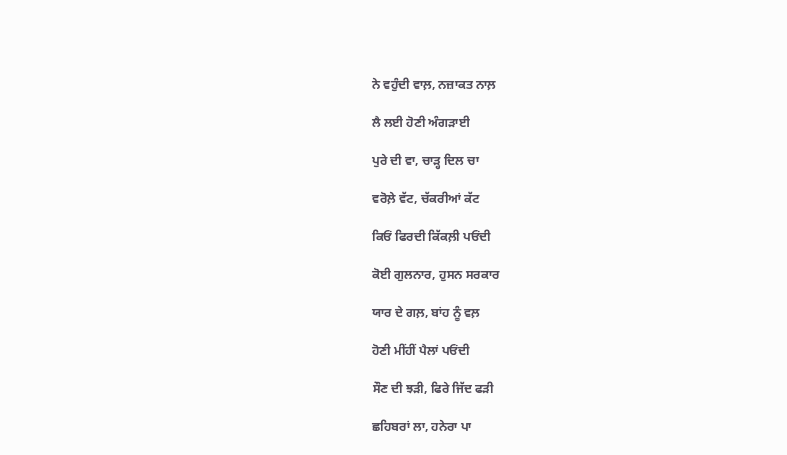ਨੇ ਵਹੁੰਦੀ ਵਾਲ਼, ਨਜ਼ਾਕਤ ਨਾਲ਼

ਲੈ ਲਈ ਹੋਣੀ ਅੰਗੜਾਈ

ਪੁਰੇ ਦੀ ਵਾ, ਚਾੜ੍ਹ ਦਿਲ ਚਾ

ਵਰੋਲ਼ੇ ਵੱਟ, ਚੱਕਰੀਆਂ ਕੱਟ

ਕਿਓਂ ਫਿਰਦੀ ਕਿੱਕਲ਼ੀ ਪਓਂਦੀ

ਕੋਈ ਗੁਲਨਾਰ, ਹੁਸਨ ਸਰਕਾਰ

ਯਾਰ ਦੇ ਗਲ਼, ਬਾਂਹ ਨੂੰ ਵਲ਼

ਹੋਣੀ ਮੀਂਹੀਂ ਪੈਲਾਂ ਪਓਂਦੀ

ਸੌਣ ਦੀ ਝੜੀ, ਫਿਰੇ ਜਿੱਦ ਫੜੀ

ਛਹਿਬਰਾਂ ਲਾ, ਹਨੇਰਾ ਪਾ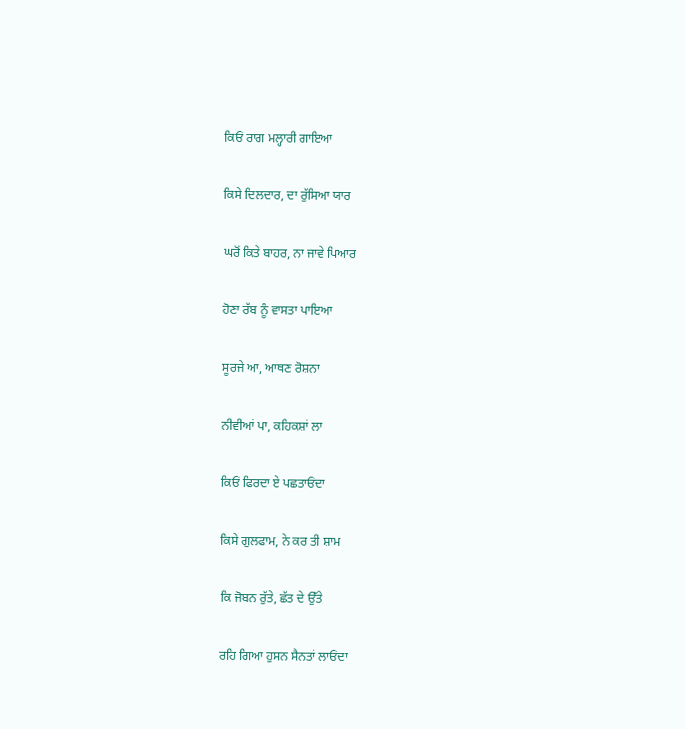ਕਿਓਂ ਰਾਗ ਮਲ੍ਹਾਰੀ ਗਾਇਆ

ਕਿਸੇ ਦਿਲਦਾਰ, ਦਾ ਰੁੱਸਿਆ ਯਾਰ

ਘਰੋਂ ਕਿਤੇ ਬਾਹਰ, ਨਾ ਜਾਵੇ ਪਿਆਰ

ਹੋਣਾ ਰੱਬ ਨੂੰ ਵਾਸਤਾ ਪਾਇਆ

ਸੂਰਜੇ ਆ, ਆਥਣ ਰੋਸ਼ਨਾ

ਨੀਵੀਆਂ ਪਾ, ਕਹਿਕਸ਼ਾਂ ਲਾ

ਕਿਓਂ ਫਿਰਦਾ ਏ ਪਛਤਾਓਂਦਾ

ਕਿਸੇ ਗੁਲਫਾਮ, ਨੇ ਕਰ ਤੀ ਸ਼ਾਮ

ਕਿ ਜੋਬਨ ਰੁੱਤੇ, ਛੱਤ ਦੇ ਉੱਤੇ

ਰਹਿ ਗਿਆ ਹੁਸਨ ਸੈਨਤਾਂ ਲਾਓਂਦਾ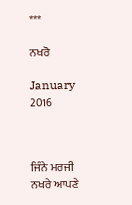***

ਨਖਰੋ

January 2016



ਜਿੰਨੇ ਮਰਜੀ ਨਖਰੇ ਆਪਣੇ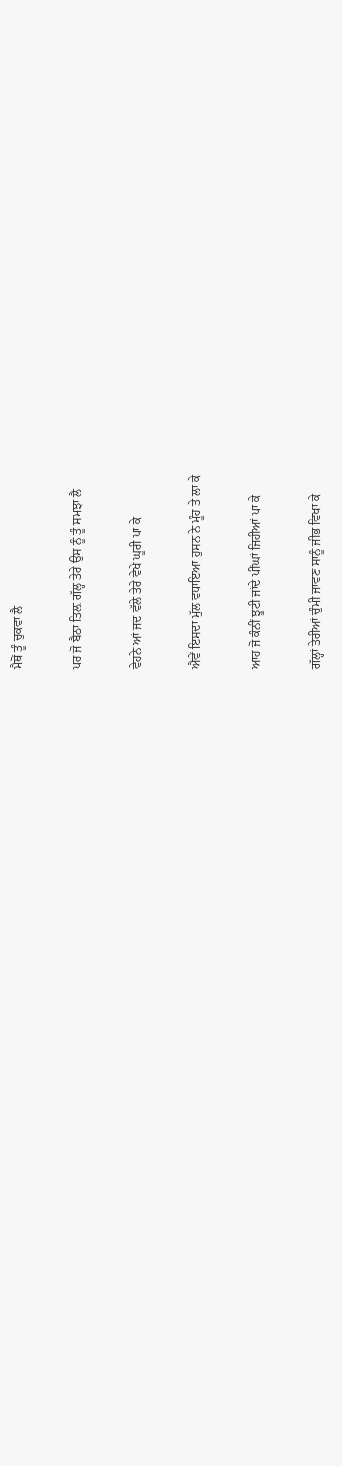ਮੈਥੋਂ ਤੂੰ ਚੁਕਵਾ ਲੈ

ਪਰ ਜੋ ਬੈਠਾ ਤਿਲ਼ ਗੱਲ੍ਹ ਤੇਰੇ ਉਸ ਨੂੰ ਤੂੰ ਸਮਝਾ ਲੈ

ਵੇਹਨੇ ਆਂ ਜਦ ਵੱਲੇ ਤੇਰੇ ਵੇਖੇ ਘੂਰੀ ਪਾ ਕੇ

ਐਵੇਂ ਇਸਦਾ ਮੁੱਲ ਵਧਾਇਆ ਹੁਸਨ ਨੇ ਮੂੰਹ ਤੇ ਲਾ ਕੇ

ਆਹ ਜੋ ਕੰਨੀਂ ਝੂਟੀ ਜਾਂਦੇ ਪੀਂਘਾਂ ਜਿਹੀਆਂ ਪਾ ਕੇ

ਗੱਲ੍ਹਾਂ ਤੇਰੀਆਂ ਚੁੰਮੀ ਜਾਵਣ ਸਾਨੂੰ ਜੀਭ ਵਿਖਾ ਕੇ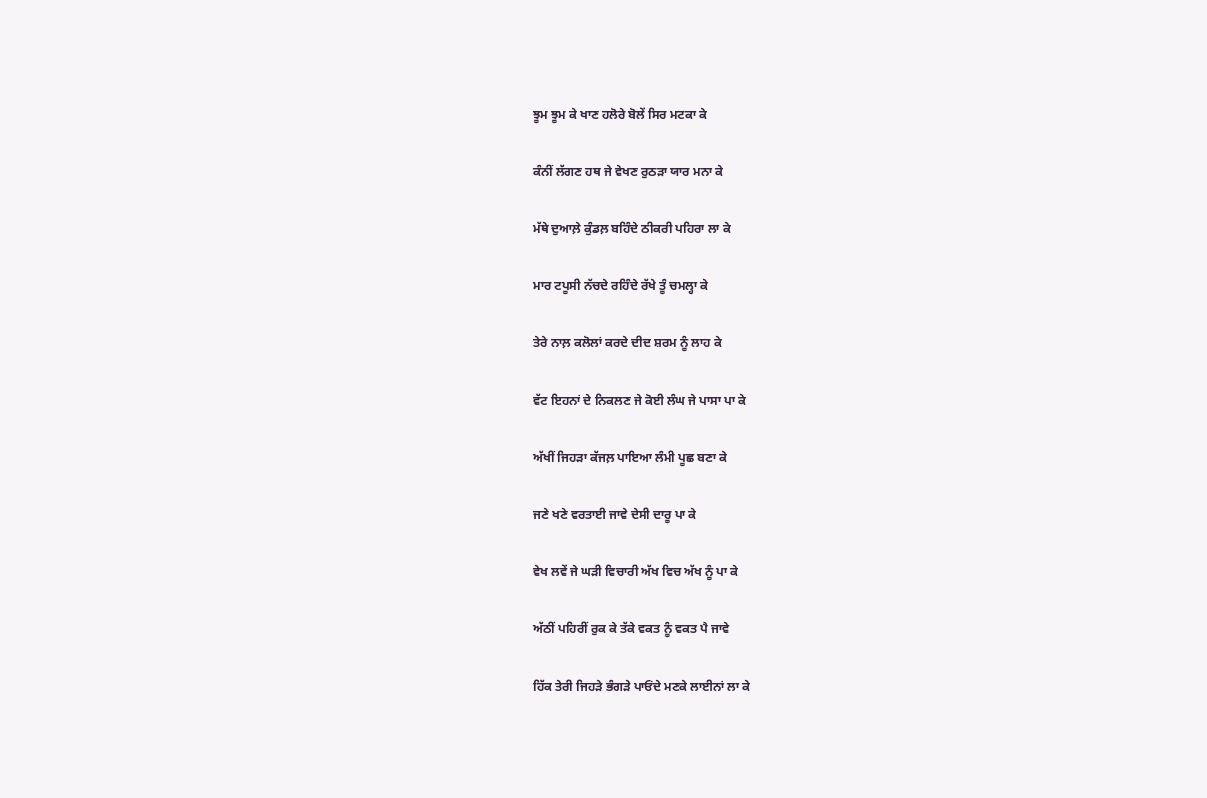ਝੂਮ ਝੂਮ ਕੇ ਖਾਣ ਹਲੋਰੇ ਬੋਲੇਂ ਸਿਰ ਮਟਕਾ ਕੇ

ਕੰਨੀਂ ਲੱਗਣ ਹਥ ਜੇ ਵੇਖਣ ਰੁਠੜਾ ਯਾਰ ਮਨਾ ਕੇ

ਮੱਥੇ ਦੁਆਲ਼ੇ ਕੁੰਡਲ਼ ਬਹਿੰਦੇ ਠੀਕਰੀ ਪਹਿਰਾ ਲਾ ਕੇ

ਮਾਰ ਟਪੂਸੀ ਨੱਚਦੇ ਰਹਿੰਦੇ ਰੱਖੇ ਤੂੰ ਚਮਲ੍ਹਾ ਕੇ

ਤੇਰੇ ਨਾਲ਼ ਕਲੋਲਾਂ ਕਰਦੇ ਦੀਦ ਸ਼ਰਮ ਨੂੰ ਲਾਹ ਕੇ

ਵੱਟ ਇਹਨਾਂ ਦੇ ਨਿਕਲਣ ਜੇ ਕੋਈ ਲੰਘ ਜੇ ਪਾਸਾ ਪਾ ਕੇ

ਅੱਖੀਂ ਜਿਹੜਾ ਕੱਜਲ਼ ਪਾਇਆ ਲੰਮੀ ਪੂਛ ਬਣਾ ਕੇ

ਜਣੇ ਖਣੇ ਵਰਤਾਈ ਜਾਵੇ ਦੇਸੀ ਦਾਰੂ ਪਾ ਕੇ

ਵੇਖ ਲਵੇਂ ਜੇ ਘੜੀ ਵਿਚਾਰੀ ਅੱਖ ਵਿਚ ਅੱਖ ਨੂੰ ਪਾ ਕੇ

ਅੱਠੀਂ ਪਹਿਰੀਂ ਰੁਕ ਕੇ ਤੱਕੇ ਵਕਤ ਨੂੰ ਵਕਤ ਪੈ ਜਾਵੇ

ਹਿੱਕ ਤੇਰੀ ਜਿਹੜੇ ਭੰਗੜੇ ਪਾਓਂਦੇ ਮਣਕੇ ਲਾਈਨਾਂ ਲਾ ਕੇ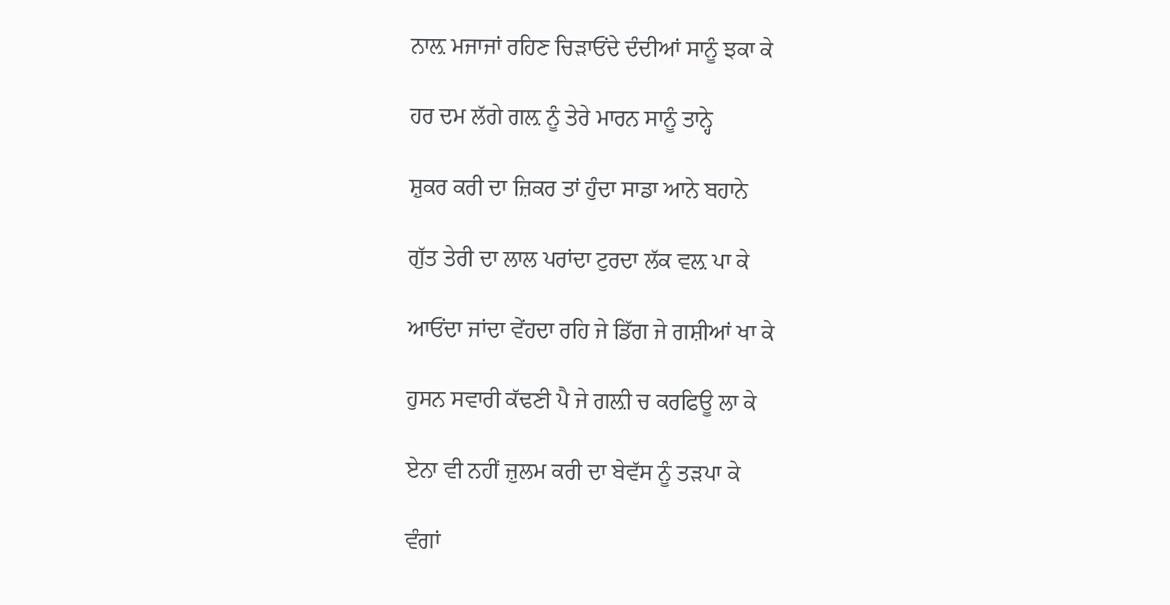ਨਾਲ਼ ਮਜਾਜਾਂ ਰਹਿਣ ਚਿੜਾਓਂਦੇ ਦੰਦੀਆਂ ਸਾਨੂੰ ਝਕਾ ਕੇ

ਹਰ ਦਮ ਲੱਗੇ ਗਲ਼ ਨੂੰ ਤੇਰੇ ਮਾਰਨ ਸਾਨੂੰ ਤਾਨ੍ਹੇ

ਸ਼ੁਕਰ ਕਰੀ ਦਾ ਜ਼ਿਕਰ ਤਾਂ ਹੁੰਦਾ ਸਾਡਾ ਆਨੇ ਬਹਾਨੇ

ਗੁੱਤ ਤੇਰੀ ਦਾ ਲਾਲ ਪਰਾਂਦਾ ਟੁਰਦਾ ਲੱਕ ਵਲ਼ ਪਾ ਕੇ

ਆਓਂਦਾ ਜਾਂਦਾ ਵੇਂਹਦਾ ਰਹਿ ਜੇ ਡਿੱਗ ਜੇ ਗਸ਼ੀਆਂ ਖਾ ਕੇ

ਹੁਸਨ ਸਵਾਰੀ ਕੱਢਣੀ ਪੈ ਜੇ ਗਲ਼ੀ ਚ ਕਰਫਿਊ ਲਾ ਕੇ

ਏਨਾ ਵੀ ਨਹੀਂ ਜ਼ੁਲਮ ਕਰੀ ਦਾ ਬੇਵੱਸ ਨੂੰ ਤੜਪਾ ਕੇ

ਵੰਗਾਂ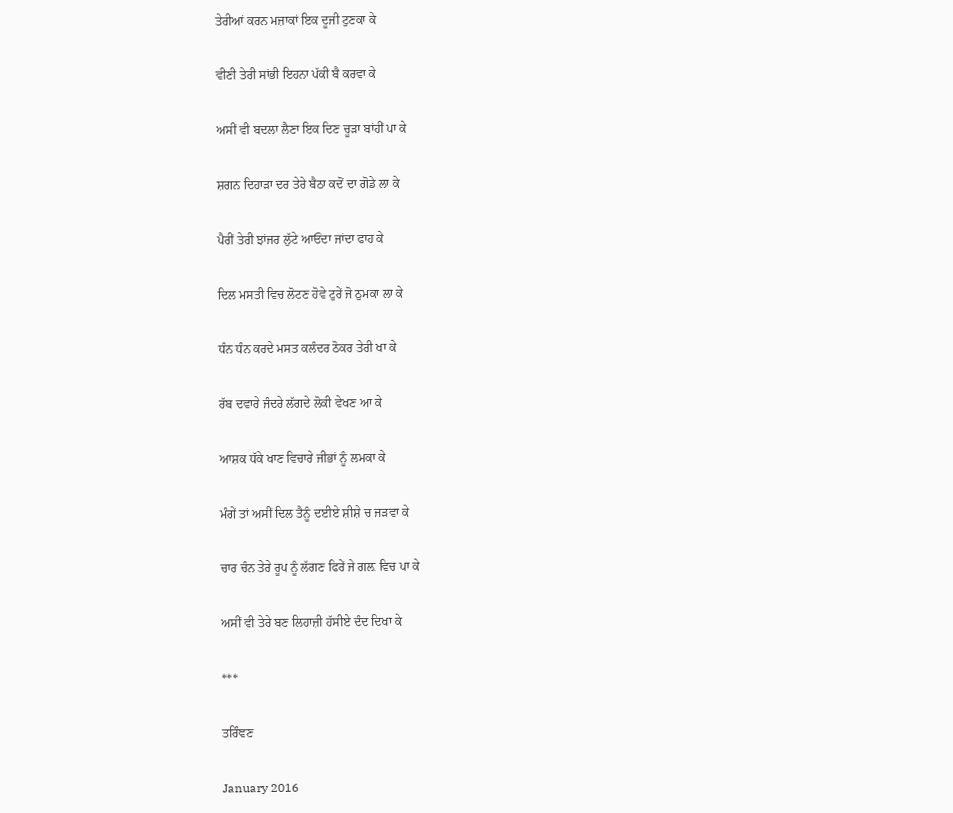ਤੇਰੀਆਂ ਕਰਨ ਮਜ਼ਾਕਾਂ ਇਕ ਦੂਜੀ ਟੁਣਕਾ ਕੇ

ਵੀਣੀ ਤੇਰੀ ਸਾਂਭੀ ਇਹਨਾ ਪੱਕੀ ਬੈ ਕਰਵਾ ਕੇ

ਅਸੀਂ ਵੀ ਬਦਲਾ ਲੈਣਾ ਇਕ ਦਿਣ ਚੂੜਾ ਬਾਂਹੀਂ ਪਾ ਕੇ

ਸ਼ਗਨ ਦਿਹਾੜਾ ਦਰ ਤੇਰੇ ਬੈਠਾ ਕਦੋਂ ਦਾ ਗੋਡੇ ਲਾ ਕੇ

ਪੈਰੀਂ ਤੇਰੀ ਝਾਂਜਰ ਲੁੱਟੇ ਆਓਂਦਾ ਜਾਂਦਾ ਫਾਹ ਕੇ

ਦਿਲ ਮਸਤੀ ਵਿਚ ਲੋਟਣ ਹੋਵੇ ਟੁਰੇਂ ਜੋ ਠੁਮਕਾ ਲਾ ਕੇ

ਧੰਨ ਧੰਨ ਕਰਦੇ ਮਸਤ ਕਲੰਦਰ ਠੋਕਰ ਤੇਰੀ ਖਾ ਕੇ

ਰੱਬ ਦਵਾਰੇ ਜੰਦਰੇ ਲੱਗਦੇ ਲੋਕੀ ਵੇਖਣ ਆ ਕੇ

ਆਸ਼ਕ ਧੱਕੇ ਖਾਣ ਵਿਚਾਰੇ ਜੀਭਾਂ ਨੂੰ ਲਮਕਾ ਕੇ

ਮੰਗੇਂ ਤਾਂ ਅਸੀਂ ਦਿਲ ਤੈਨੂੰ ਦਈਏ ਸ਼ੀਸ਼ੇ ਚ ਜੜਵਾ ਕੇ

ਚਾਰ ਚੰਨ ਤੇਰੇ ਰੂਪ ਨੂੰ ਲੱਗਣ ਫਿਰੇਂ ਜੇ ਗਲ਼ ਵਿਚ ਪਾ ਕੇ

ਅਸੀਂ ਵੀ ਤੇਰੇ ਬਣ ਲਿਹਾਜ਼ੀ ਹੱਸੀਏ ਦੰਦ ਦਿਖਾ ਕੇ

***

ਤਰਿੰਞਣ

January 2016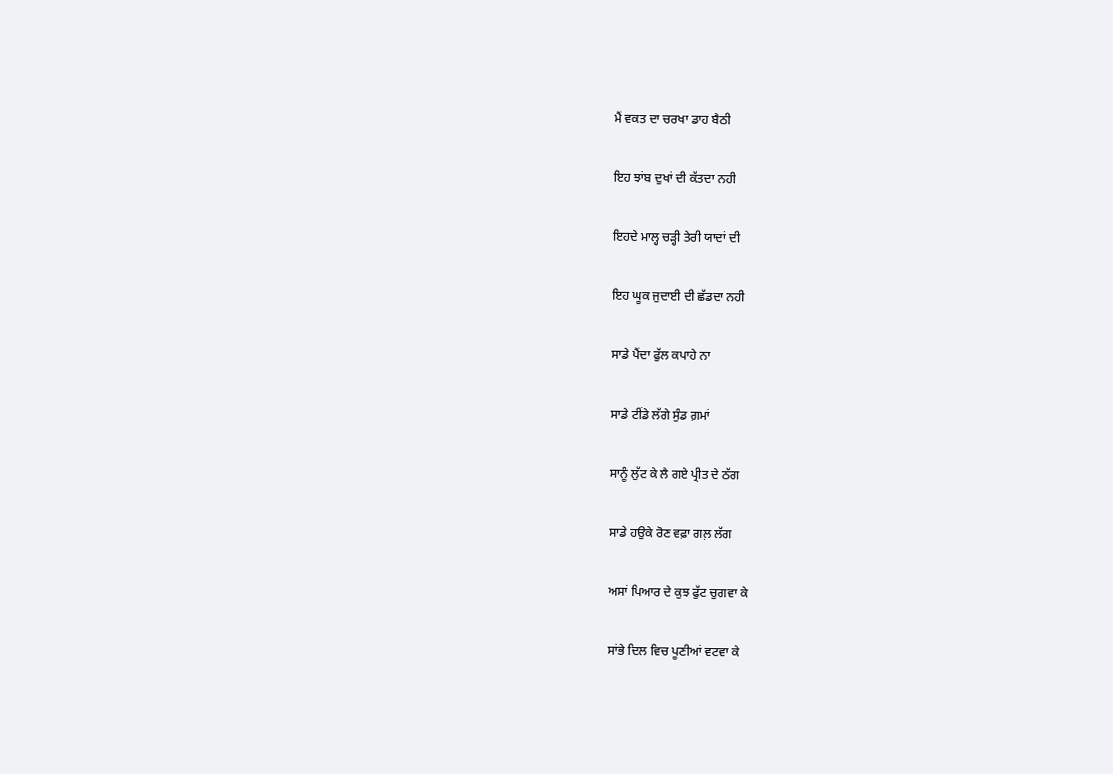ਮੈਂ ਵਕਤ ਦਾ ਚਰਖਾ ਡਾਹ ਬੈਠੀ

ਇਹ ਝਾਂਬ ਦੁਖਾਂ ਦੀ ਕੱਤਦਾ ਨਹੀ

ਇਹਦੇ ਮਾਲ੍ਹ ਚੜ੍ਹੀ ਤੇਰੀ ਯਾਦਾਂ ਦੀ

ਇਹ ਘੂਕ ਜੁਦਾਈ ਦੀ ਛੱਡਦਾ ਨਹੀ

ਸਾਡੇ ਪੈਂਦਾ ਫੁੱਲ ਕਪਾਹੇ ਨਾ

ਸਾਡੇ ਟੀਂਡੇ ਲੱਗੇ ਸੁੰਡ ਗ਼ਮਾਂ

ਸਾਨੂੰ ਲੁੱਟ ਕੇ ਲੈ ਗਏ ਪ੍ਰੀਤ ਦੇ ਠੱਗ

ਸਾਡੇ ਹਉਕੇ ਰੋਣ ਵਫ਼ਾ ਗਲ਼ ਲੱਗ

ਅਸਾਂ ਪਿਆਰ ਦੇ ਕੁਝ ਫੁੱਟ ਚੁਗਵਾ ਕੇ

ਸਾਂਭੇ ਦਿਲ ਵਿਚ ਪੂਣੀਆਂ ਵਟਵਾ ਕੇ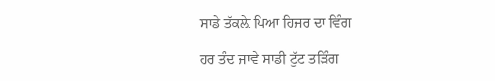ਸਾਡੇ ਤੱਕਲ਼ੇ ਪਿਆ ਹਿਜਰ ਦਾ ਵਿੰਗ

ਹਰ ਤੰਦ ਜਾਵੇ ਸਾਡੀ ਟੁੱਟ ਤੜਿੰਗ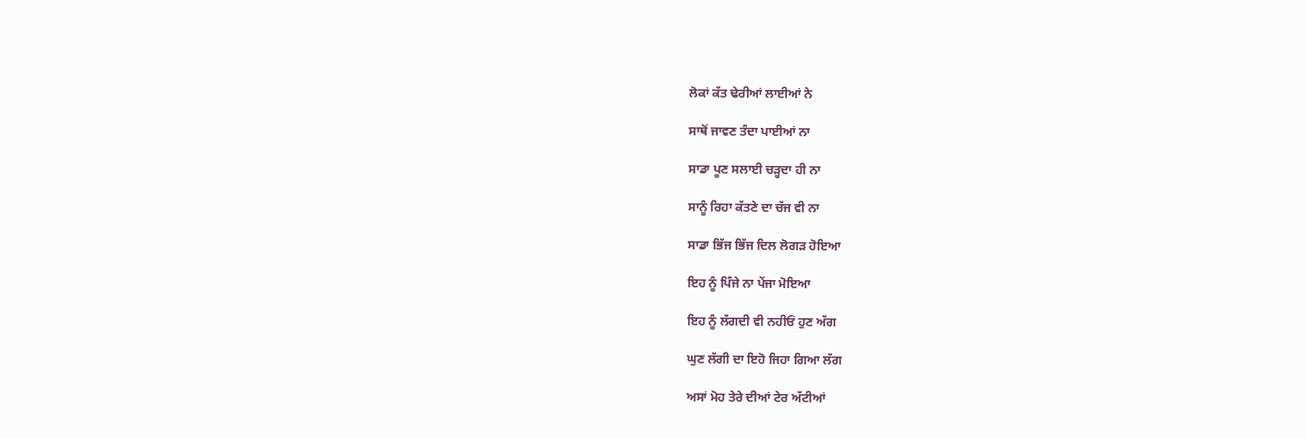ਲੋਕਾਂ ਕੱਤ ਢੇਰੀਆਂ ਲਾਈਆਂ ਨੇ

ਸਾਥੋਂ ਜਾਵਣ ਤੰਦਾ ਪਾਈਆਂ ਨਾ

ਸਾਡਾ ਪੂਣ ਸਲਾਈ ਚੜ੍ਹਦਾ ਹੀ ਨਾ

ਸਾਨੂੰ ਰਿਹਾ ਕੱਤਣੇ ਦਾ ਚੱਜ ਵੀ ਨਾ

ਸਾਡਾ ਭਿੱਜ ਭਿੱਜ ਦਿਲ ਲੋਗੜ ਹੋਇਆ

ਇਹ ਨੂੰ ਪਿੰਜੇ ਨਾ ਪੇਂਜਾ ਮੋਇਆ

ਇਹ ਨੂੰ ਲੱਗਦੀ ਵੀ ਨਹੀਓਂ ਹੁਣ ਅੱਗ

ਘੁਣ ਲੱਗੀ ਦਾ ਇਹੋ ਜਿਹਾ ਗਿਆ ਲੱਗ

ਅਸਾਂ ਮੋਹ ਤੇਰੇ ਦੀਆਂ ਟੇਰ ਅੱਟੀਆਂ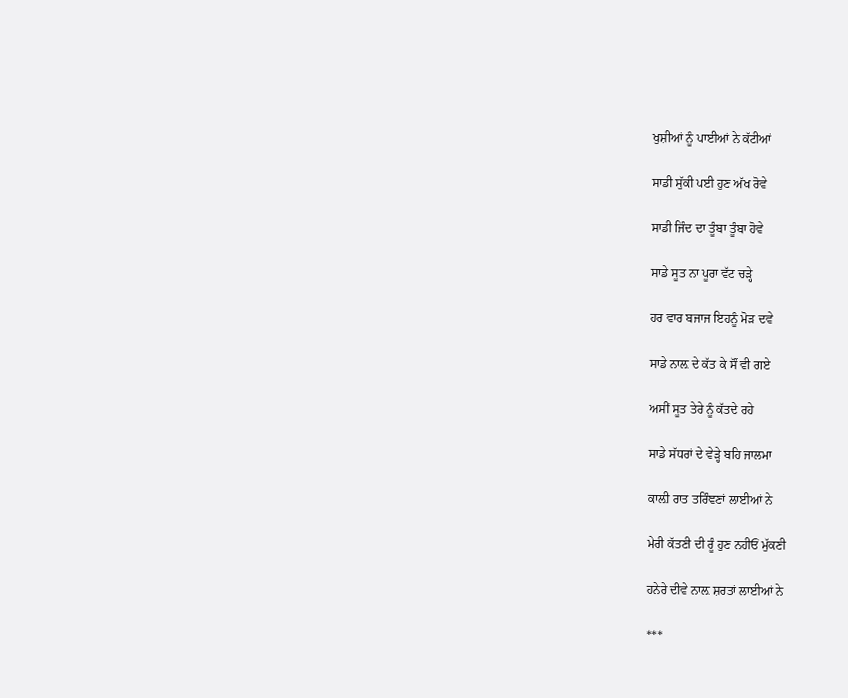ਖੁਸ਼ੀਆਂ ਨੂੰ ਪਾਈਆਂ ਨੇ ਕੱਟੀਆਂ

ਸਾਡੀ ਸੁੱਕੀ ਪਈ ਹੁਣ ਅੱਖ ਰੋਵੇ

ਸਾਡੀ ਜਿੰਦ ਦਾ ਤੂੰਬਾ ਤੂੰਬਾ ਹੋਵੇ

ਸਾਡੇ ਸੂਤ ਨਾ ਪੂਰਾ ਵੱਟ ਚੜ੍ਹੇ

ਹਰ ਵਾਰ ਬਜਾਜ ਇਹਨੂੰ ਮੋੜ ਦਵੇ

ਸਾਡੇ ਨਾਲ਼ ਦੇ ਕੱਤ ਕੇ ਸੌਂ ਵੀ ਗਏ

ਅਸੀਂ ਸੂਤ ਤੇਰੇ ਨੂੰ ਕੱਤਦੇ ਰਹੇ

ਸਾਡੇ ਸੱਧਰਾਂ ਦੇ ਵੇੜ੍ਹੇ ਬਹਿ ਜਾਲਮਾ

ਕਾਲ਼ੀ ਰਾਤ ਤਰਿੰਞਣਾਂ ਲਾਈਆਂ ਨੇ

ਮੇਰੀ ਕੱਤਣੀ ਦੀ ਰੂੰ ਹੁਣ ਨਹੀਓਂ ਮੁੱਕਣੀ

ਹਨੇਰੇ ਦੀਵੇ ਨਾਲ਼ ਸ਼ਰਤਾਂ ਲਾਈਆਂ ਨੇ

***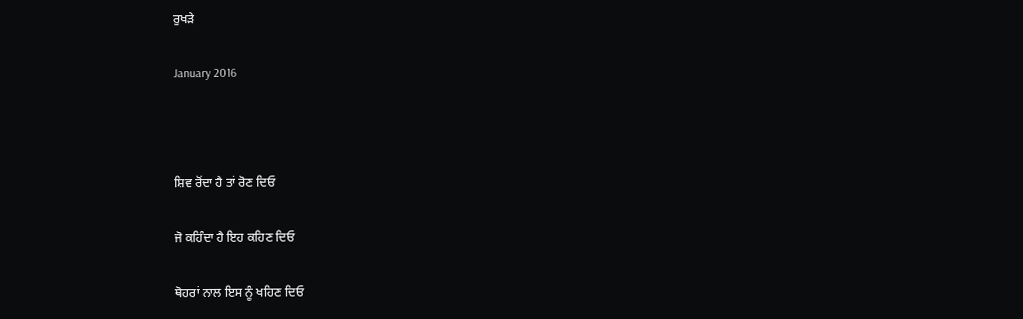ਰੁਖੜੇ

January 2016



ਸ਼ਿਵ ਰੋਂਦਾ ਹੈ ਤਾਂ ਰੋਣ ਦਿਓ

ਜੋ ਕਹਿੰਦਾ ਹੈ ਇਹ ਕਹਿਣ ਦਿਓ

ਥੋਹਰਾਂ ਨਾਲ ਇਸ ਨੂੰ ਖਹਿਣ ਦਿਓ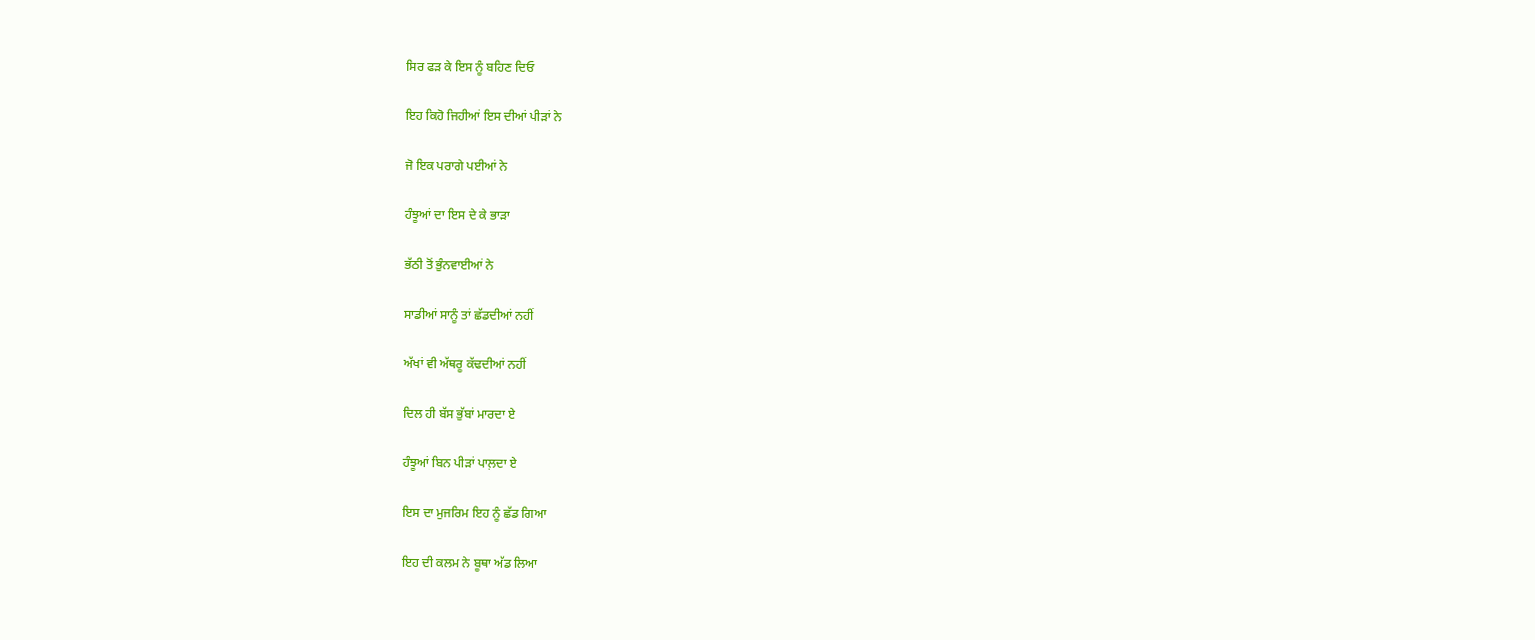ਸਿਰ ਫੜ ਕੇ ਇਸ ਨੂੰ ਬਹਿਣ ਦਿਓ

ਇਹ ਕਿਹੋ ਜਿਹੀਆਂ ਇਸ ਦੀਆਂ ਪੀੜਾਂ ਨੇ

ਜੋ ਇਕ ਪਰਾਗੇ ਪਈਆਂ ਨੇ

ਹੰਝੂਆਂ ਦਾ ਇਸ ਦੇ ਕੇ ਭਾੜਾ

ਭੱਠੀ ਤੋਂ ਭੁੰਨਵਾਈਆਂ ਨੇ

ਸਾਡੀਆਂ ਸਾਨੂੰ ਤਾਂ ਛੱਡਦੀਆਂ ਨਹੀਂ

ਅੱਖਾਂ ਵੀ ਅੱਥਰੂ ਕੱਢਦੀਆਂ ਨਹੀਂ

ਦਿਲ ਹੀ ਬੱਸ ਭੁੱਬਾਂ ਮਾਰਦਾ ਏ

ਹੰਝੂਆਂ ਬਿਨ ਪੀੜਾਂ ਪਾਲ਼ਦਾ ਏ

ਇਸ ਦਾ ਮੁਜਰਿਮ ਇਹ ਨੂੰ ਛੱਡ ਗਿਆ

ਇਹ ਦੀ ਕਲਮ ਨੇ ਬੂਥਾ ਅੱਡ ਲਿਆ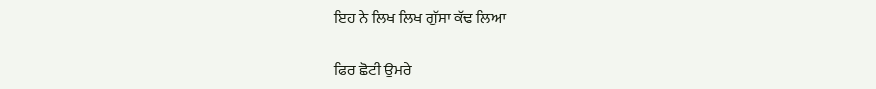ਇਹ ਨੇ ਲਿਖ ਲਿਖ ਗੁੱਸਾ ਕੱਢ ਲਿਆ

ਫਿਰ ਛੋਟੀ ਉਮਰੇ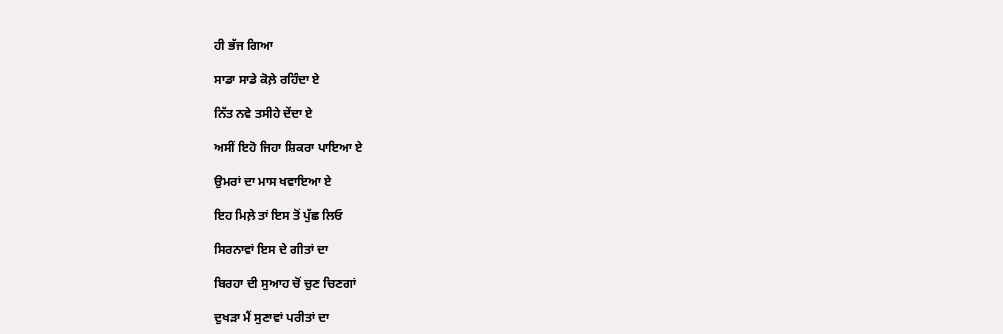ਹੀ ਭੱਜ ਗਿਆ

ਸਾਡਾ ਸਾਡੇ ਕੋਲ਼ੇ ਰਹਿੰਦਾ ਏ

ਨਿੱਤ ਨਵੇ ਤਸੀਹੇ ਦੇਂਦਾ ਏ

ਅਸੀਂ ਇਹੋ ਜਿਹਾ ਸ਼ਿਕਰਾ ਪਾਇਆ ਏ

ਉਮਰਾਂ ਦਾ ਮਾਸ ਖਵਾਇਆ ਏ

ਇਹ ਮਿਲ਼ੇ ਤਾਂ ਇਸ ਤੋਂ ਪੁੱਛ ਲਿਓ

ਸਿਰਨਾਵਾਂ ਇਸ ਦੇ ਗੀਤਾਂ ਦਾ

ਬਿਰਹਾ ਦੀ ਸੁਆਹ ਚੋਂ ਚੁਣ ਚਿਣਗਾਂ

ਦੁਖੜਾ ਮੈਂ ਸੁਣਾਵਾਂ ਪਰੀਤਾਂ ਦਾ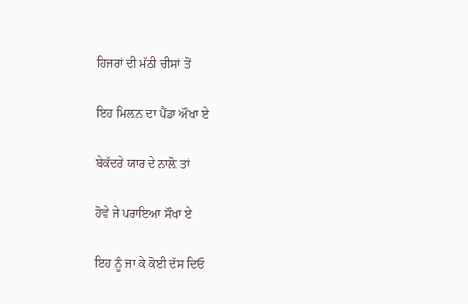ਹਿਜਰਾਂ ਦੀ ਮੱਠੀ ਚੀਸਾਂ ਤੋਂ

ਇਹ ਮਿਲ਼ਨ ਦਾ ਪੈਂਡਾ ਔਖਾ ਏ

ਬੇਕੱਦਰੇ ਯਾਰ ਦੇ ਨਾਲ਼ੋ ਤਾਂ

ਹੋਵੇ ਜੇ ਪਰਾਇਆ ਸੌਖਾ ਏ

ਇਹ ਨੂੰ ਜਾ ਕੇ ਕੋਈ ਦੱਸ ਦਿਓ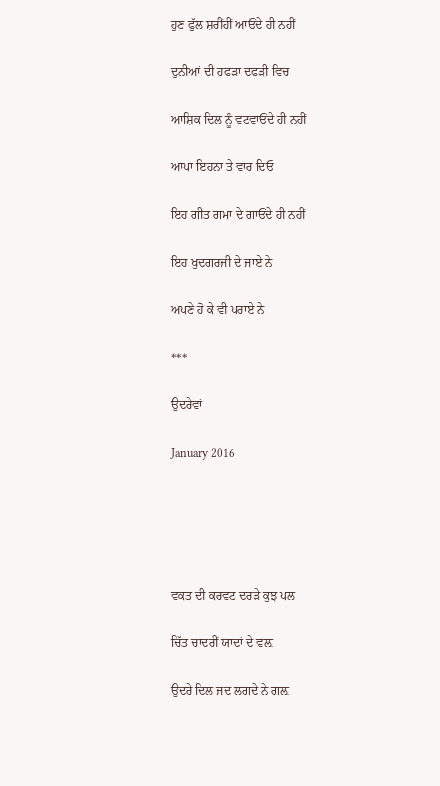ਹੁਣ ਫੁੱਲ ਸ਼ਰੀਂਹੀਂ ਆਓਂਦੇ ਹੀ ਨਹੀਂ

ਦੁਨੀਆਂ ਦੀ ਹਫੜਾ ਦਫੜੀ ਵਿਚ

ਆਸ਼ਿਕ ਦਿਲ ਨੂੰ ਵਟਵਾਓਂਦੇ ਹੀ ਨਹੀਂ

ਆਪਾ ਇਹਨਾ ਤੇ ਵਾਰ ਦਿਓ

ਇਹ ਗੀਤ ਗਮਾ ਦੇ ਗਾਓਂਦੇ ਹੀ ਨਹੀਂ

ਇਹ ਖੁਦਗਰਜੀ ਦੇ ਜਾਏ ਨੇ

ਅਪਣੇ ਹੋ ਕੇ ਵੀ ਪਰਾਏ ਨੇ

***

ਉਦਰੇਵਾਂ

January 2016





ਵਕਤ ਦੀ ਕਰਵਟ ਦਰੜੇ ਕੁਝ ਪਲ

ਚਿੱਤ ਚਾਦਰੀਂ ਯਾਦਾਂ ਦੇ ਵਲ਼

ਉਦਰੇ ਦਿਲ ਜਦ ਲਗਦੇ ਨੇ ਗਲ਼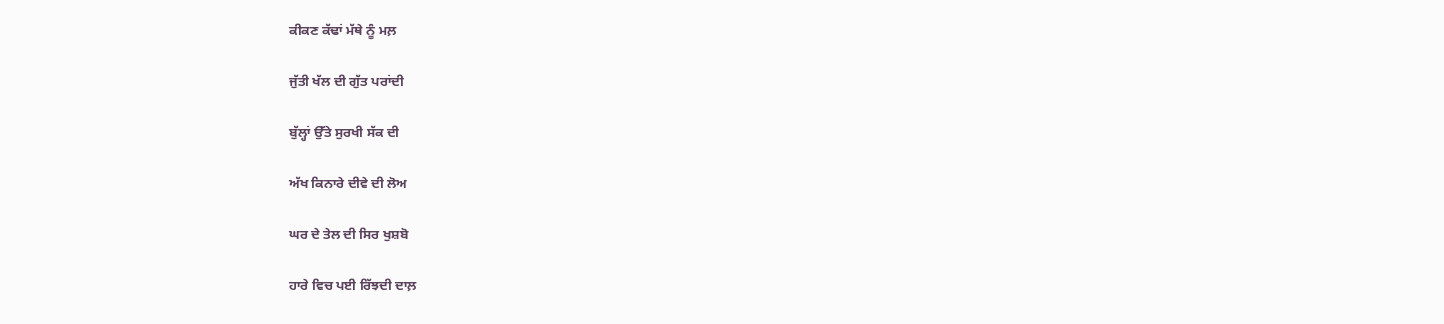ਕੀਕਣ ਕੱਢਾਂ ਮੱਥੇ ਨੂੰ ਮਲ਼

ਜੁੱਤੀ ਖੱਲ ਦੀ ਗੁੱਤ ਪਰਾਂਦੀ

ਬੁੱਲ੍ਹਾਂ ਉੱਤੇ ਸੁਰਖੀ ਸੱਕ ਦੀ

ਅੱਖ ਕਿਨਾਰੇ ਦੀਵੇ ਦੀ ਲੋਅ

ਘਰ ਦੇ ਤੇਲ ਦੀ ਸਿਰ ਖੁਸ਼ਬੋ

ਹਾਰੇ ਵਿਚ ਪਈ ਰਿੱਝਦੀ ਦਾਲ਼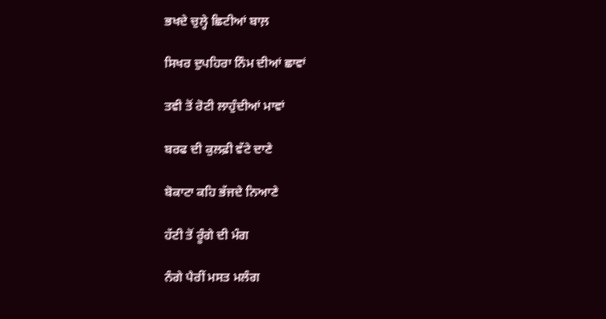ਭਖਦੇ ਚੁਲ੍ਹੇ ਛਿਟੀਆਂ ਬਾਲ਼

ਸਿਖਰ ਦੁਪਹਿਰਾ ਨਿੰਮ ਦੀਆਂ ਛਾਵਾਂ

ਤਵੀ ਤੋਂ ਰੋਟੀ ਲਾਹੁੰਦੀਆਂ ਮਾਵਾਂ

ਬਰਫ ਦੀ ਕੁਲਫ਼ੀ ਵੱਟੇ ਦਾਣੇ

ਬੋਕਾਟਾ ਕਹਿ ਭੱਜਦੇ ਨਿਆਣੇ

ਹੱਟੀ ਤੋਂ ਰੂੰਗੇ ਦੀ ਮੰਗ

ਨੰਗੇ ਪੈਰੀਂ ਮਸਤ ਮਲੰਗ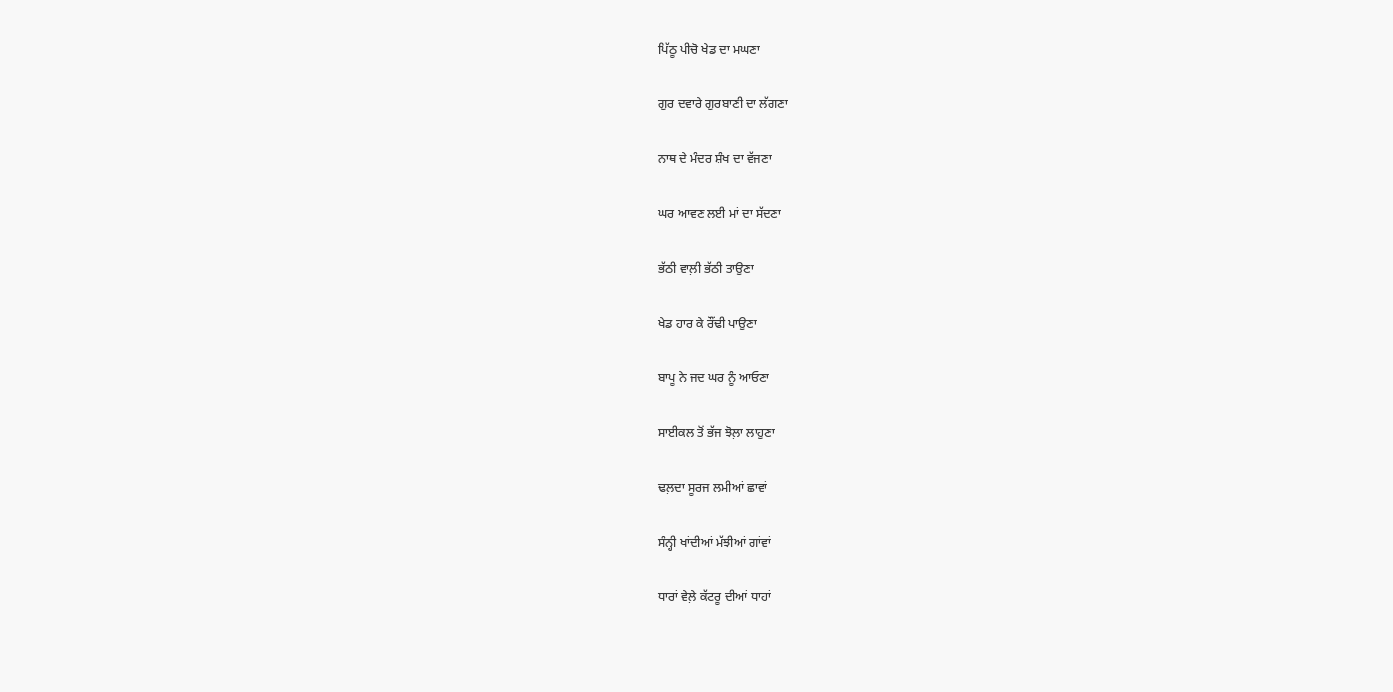ਪਿੱਠੂ ਪੀਚੋ ਖੇਡ ਦਾ ਮਘਣਾ

ਗੁਰ ਦਵਾਰੇ ਗੁਰਬਾਣੀ ਦਾ ਲੱਗਣਾ

ਨਾਥ ਦੇ ਮੰਦਰ ਸ਼ੰਖ ਦਾ ਵੱਜਣਾ

ਘਰ ਆਵਣ ਲਈ ਮਾਂ ਦਾ ਸੱਦਣਾ

ਭੱਠੀ ਵਾਲ਼ੀ ਭੱਠੀ ਤਾਉਣਾ

ਖੇਡ ਹਾਰ ਕੇ ਰੌਂਢੀ ਪਾਉਣਾ

ਬਾਪੂ ਨੇ ਜਦ ਘਰ ਨੂੰ ਆਓਣਾ

ਸਾਈਕਲ ਤੋਂ ਭੱਜ ਝੋਲ਼ਾ ਲਾਹੁਣਾ

ਢਲ਼ਦਾ ਸੂਰਜ ਲਮੀਆਂ ਛਾਵਾਂ

ਸੰਨ੍ਹੀ ਖਾਂਦੀਆਂ ਮੱਝੀਆਂ ਗਾਂਵਾਂ

ਧਾਰਾਂ ਵੇਲ਼ੇ ਕੱਟਰੂ ਦੀਆਂ ਧਾਹਾਂ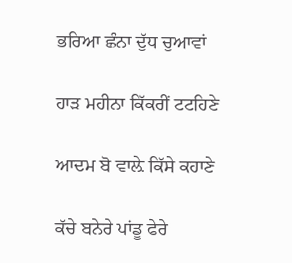ਭਰਿਆ ਛੰਨਾ ਦੁੱਧ ਚੁਆਵਾਂ

ਹਾੜ ਮਹੀਨਾ ਕਿੱਕਰੀਂ ਟਟਹਿਣੇ

ਆਦਮ ਬੋ ਵਾਲ਼ੇ ਕਿੱਸੇ ਕਹਾਣੇ

ਕੱਚੇ ਬਨੇਰੇ ਪਾਂਡੂ ਫੇਰੇ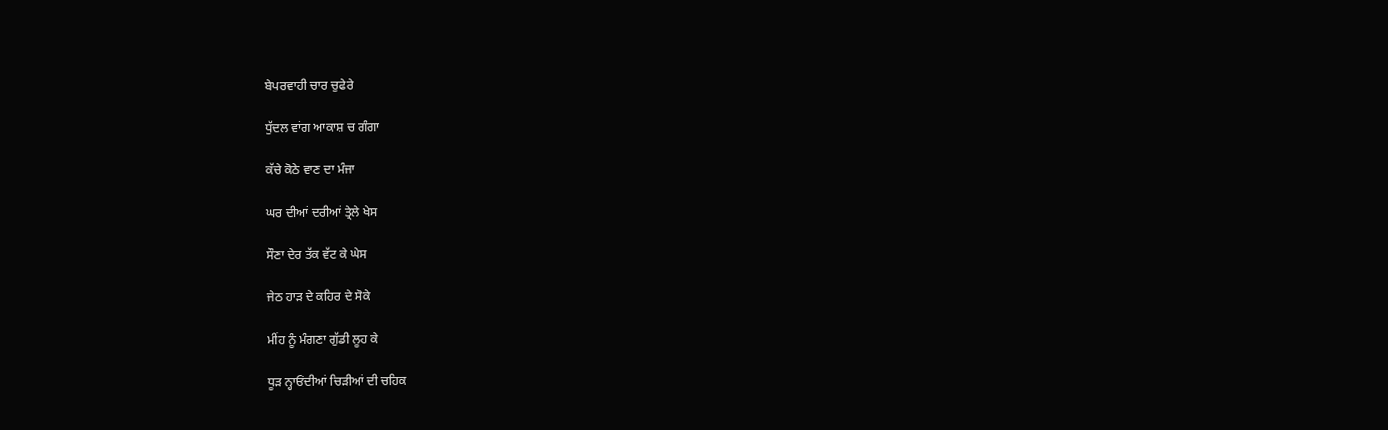ਬੇਪਰਵਾਹੀ ਚਾਰ ਚੁਫੇਰੇ

ਧੁੱਦਲ ਵਾਂਗ ਆਕਾਸ਼ ਚ ਗੰਗਾ

ਕੱਚੇ ਕੋਠੇ ਵਾਣ ਦਾ ਮੰਜਾ

ਘਰ ਦੀਆਂ ਦਰੀਆਂ ਤ੍ਰੇਲੇ ਖੇਸ

ਸੌਣਾ ਦੇਰ ਤੱਕ ਵੱਟ ਕੇ ਘੇਸ

ਜੇਠ ਹਾੜ ਦੇ ਕਹਿਰ ਦੇ ਸੋਕੇ

ਮੀਂਹ ਨੂੰ ਮੰਗਣਾ ਗੁੱਡੀ ਲੂਹ ਕੇ

ਧੂੜ ਨ੍ਹਾਓਂਦੀਆਂ ਚਿੜੀਆਂ ਦੀ ਚਹਿਕ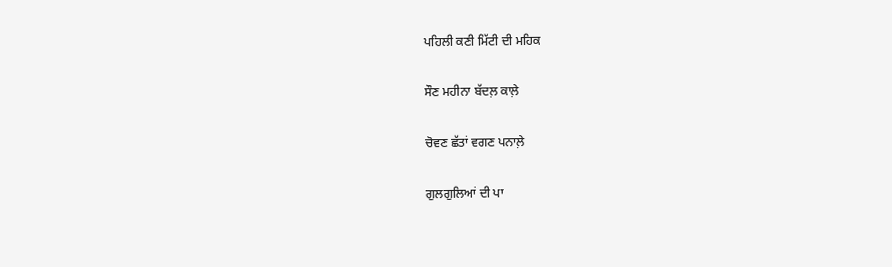ਪਹਿਲੀ ਕਣੀ ਮਿੱਟੀ ਦੀ ਮਹਿਕ

ਸੌਣ ਮਹੀਨਾ ਬੱਦਲ਼ ਕਾਲ਼ੇ

ਚੋਵਣ ਛੱਤਾਂ ਵਗਣ ਪਨਾਲ਼ੇ

ਗੁਲਗੁਲਿਆਂ ਦੀ ਪਾ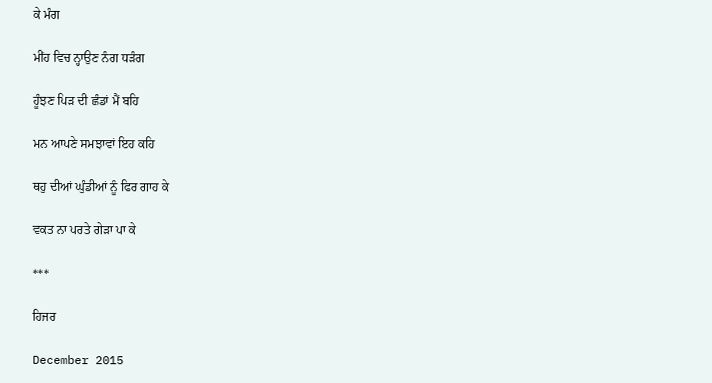ਕੇ ਮੰਗ

ਮੀਂਹ ਵਿਚ ਨ੍ਹਾਉਣ ਨੰਗ ਧੜੰਗ

ਹੂੰਝਣ ਪਿੜ ਦੀ ਛੰਡਾਂ ਮੈਂ ਬਹਿ

ਮਨ ਆਪਣੇ ਸਮਝਾਵਾਂ ਇਹ ਕਹਿ

ਥਹੁ ਦੀਆਂ ਘੁੰਡੀਆਂ ਨੂੰ ਫਿਰ ਗਾਹ ਕੇ

ਵਕਤ ਨਾ ਪਰਤੇ ਗੇੜਾ ਪਾ ਕੇ

***

ਹਿਜਰ

December 2015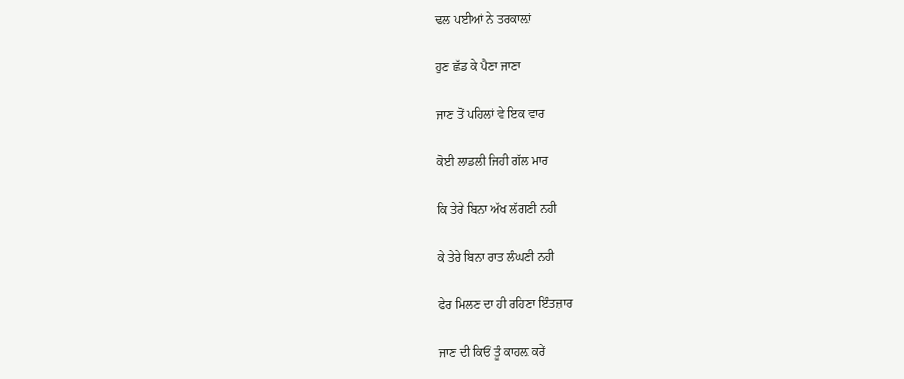ਢਲ ਪਈਆਂ ਨੇ ਤਰਕਾਲ਼ਾਂ

ਹੁਣ ਛੱਡ ਕੇ ਪੈਣਾ ਜਾਣਾ

ਜਾਣ ਤੋਂ ਪਹਿਲਾਂ ਵੇ ਇਕ ਵਾਰ

ਕੋਈ ਲਾਡਲੀ ਜਿਹੀ ਗੱਲ ਮਾਰ

ਕਿ ਤੇਰੇ ਬਿਨਾ ਅੱਖ ਲੱਗਣੀ ਨਹੀ

ਕੇ ਤੇਰੇ ਬਿਨਾ ਰਾਤ ਲੰਘਣੀ ਨਹੀ

ਫੇਰ ਮਿਲਣ ਦਾ ਹੀ ਰਹਿਣਾ ਇੰਤਜ਼ਾਰ

ਜਾਣ ਦੀ ਕਿਓਂ ਤੂੰ ਕਾਹਲ਼ ਕਰੇਂ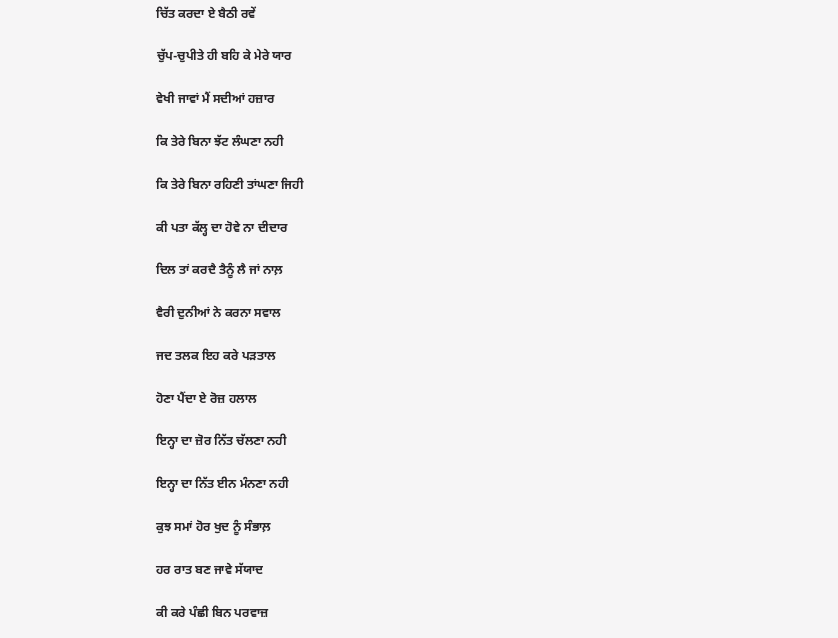ਚਿੱਤ ਕਰਦਾ ਏ ਬੈਠੀ ਰਵੇਂ

ਚੁੱਪ-ਚੁਪੀਤੇ ਹੀ ਬਹਿ ਕੇ ਮੇਰੇ ਯਾਰ

ਵੇਖੀ ਜਾਵਾਂ ਮੈਂ ਸਦੀਆਂ ਹਜ਼ਾਰ

ਕਿ ਤੇਰੇ ਬਿਨਾ ਝੱਟ ਲੰਘਣਾ ਨਹੀ

ਕਿ ਤੇਰੇ ਬਿਨਾ ਰਹਿਣੀ ਤਾਂਘਣਾ ਜਿਹੀ

ਕੀ ਪਤਾ ਕੱਲ੍ਹ ਦਾ ਹੋਵੇ ਨਾ ਦੀਦਾਰ

ਦਿਲ ਤਾਂ ਕਰਦੈ ਤੈਨੂੰ ਲੈ ਜਾਂ ਨਾਲ਼

ਵੈਰੀ ਦੁਨੀਆਂ ਨੇ ਕਰਨਾ ਸਵਾਲ

ਜਦ ਤਲਕ ਇਹ ਕਰੇ ਪੜਤਾਲ

ਹੋਣਾ ਪੈਂਦਾ ਏ ਰੋਜ਼ ਹਲਾਲ

ਇਨ੍ਹਾ ਦਾ ਜ਼ੋਰ ਨਿੱਤ ਚੱਲਣਾ ਨਹੀ

ਇਨ੍ਹਾ ਦਾ ਨਿੱਤ ਈਨ ਮੰਨਣਾ ਨਹੀ

ਕੁਝ ਸਮਾਂ ਹੋਰ ਖੁਦ ਨੂੰ ਸੰਭਾਲ਼

ਹਰ ਰਾਤ ਬਣ ਜਾਵੇ ਸੱਯਾਦ

ਕੀ ਕਰੇ ਪੰਛੀ ਬਿਨ ਪਰਵਾਜ਼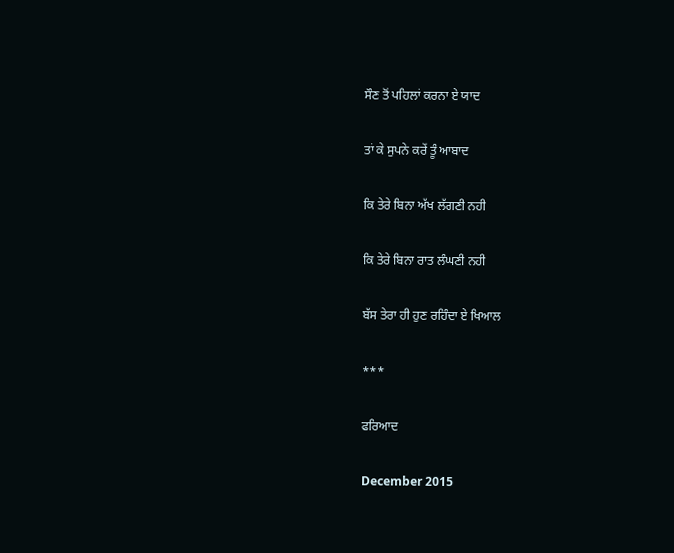ਸੌਣ ਤੋਂ ਪਹਿਲਾਂ ਕਰਨਾ ਏ ਯਾਦ

ਤਾਂ ਕੇ ਸੁਪਨੇ ਕਰੇਂ ਤੂੰ ਆਬਾਦ

ਕਿ ਤੇਰੇ ਬਿਨਾ ਅੱਖ ਲੱਗਣੀ ਨਹੀ

ਕਿ ਤੇਰੇ ਬਿਨਾ ਰਾਤ ਲੰਘਣੀ ਨਹੀ

ਬੱਸ ਤੇਰਾ ਹੀ ਹੁਣ ਰਹਿੰਦਾ ਏ ਖਿਆਲ

***

ਫਰਿਆਦ

December 2015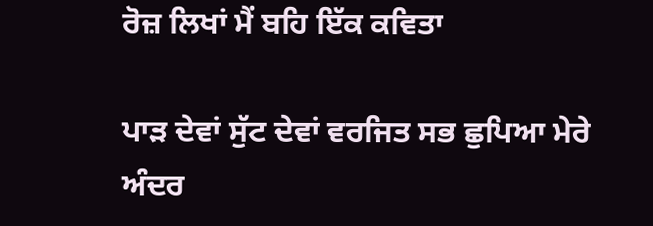ਰੋਜ਼ ਲਿਖਾਂ ਮੈਂ ਬਹਿ ਇੱਕ ਕਵਿਤਾ

ਪਾੜ ਦੇਵਾਂ ਸੁੱਟ ਦੇਵਾਂ ਵਰਜਿਤ ਸਭ ਛੁਪਿਆ ਮੇਰੇ ਅੰਦਰ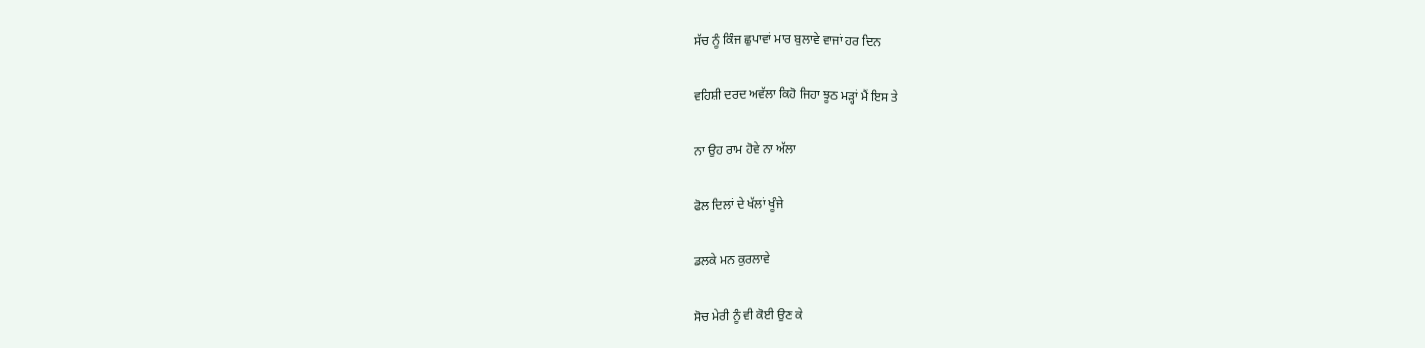ਸੱਚ ਨੂੰ ਕਿੰਜ ਛੁਪਾਵਾਂ ਮਾਰ ਬੁਲਾਵੇ ਵਾਜਾਂ ਹਰ ਦਿਨ

ਵਹਿਸ਼ੀ ਦਰਦ ਅਵੱਲਾ ਕਿਹੋ ਜਿਹਾ ਝੂਠ ਮੜ੍ਹਾਂ ਮੈਂ ਇਸ ਤੇ

ਨਾ ਉਹ ਰਾਮ ਹੋਵੇ ਨਾ ਅੱਲਾ

ਫੋਲ ਦਿਲਾਂ ਦੇ ਖੱਲਾਂ ਖੂੰਜੇ

ਡਲਕੇ ਮਨ ਕੁਰਲਾਵੇ

ਸੋਚ ਮੇਰੀ ਨੂੰ ਵੀ ਕੋਈ ਉਣ ਕੇ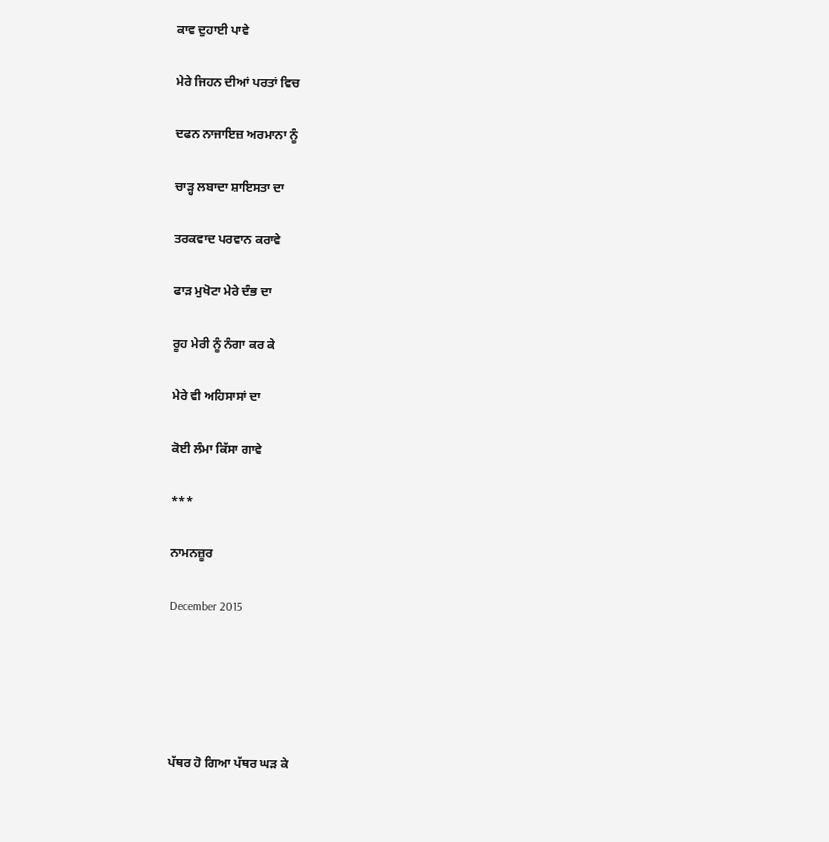ਕਾਵ ਦੁਹਾਈ ਪਾਵੇ

ਮੇਰੇ ਜਿਹਨ ਦੀਆਂ ਪਰਤਾਂ ਵਿਚ

ਦਫਨ ਨਾਜਾਇਜ਼ ਅਰਮਾਨਾ ਨੂੰ

ਚਾੜ੍ਹ ਲਬਾਦਾ ਸ਼ਾਇਸਤਾ ਦਾ

ਤਰਕਵਾਦ ਪਰਵਾਨ ਕਰਾਵੇ

ਫਾੜ ਮੁਖੋਟਾ ਮੇਰੇ ਦੰਭ ਦਾ

ਰੂਹ ਮੇਰੀ ਨੂੰ ਨੰਗਾ ਕਰ ਕੇ

ਮੇਰੇ ਵੀ ਅਹਿਸਾਸਾਂ ਦਾ

ਕੋਈ ਲੰਮਾ ਕਿੱਸਾ ਗਾਵੇ

***

ਨਾਮਨਜ਼ੂਰ

December 2015





ਪੱਥਰ ਹੋ ਗਿਆ ਪੱਥਰ ਘੜ ਕੇ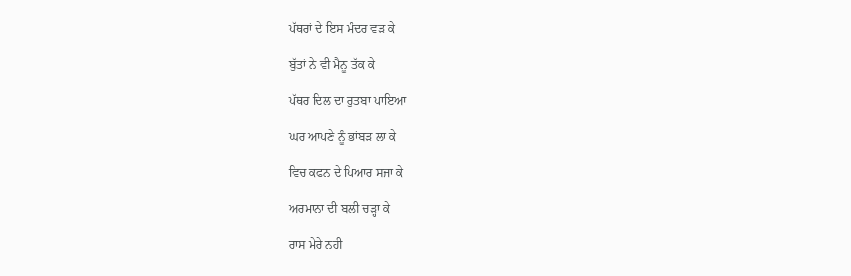ਪੱਥਰਾਂ ਦੇ ਇਸ ਮੰਦਰ ਵੜ ਕੇ

ਬੁੱਤਾਂ ਨੇ ਵੀ ਮੈਨੂ ਤੱਕ ਕੇ

ਪੱਥਰ ਦਿਲ ਦਾ ਰੁਤਬਾ ਪਾਇਆ

ਘਰ ਆਪਣੇ ਨੂੰ ਭਾਂਬੜ ਲਾ ਕੇ

ਵਿਚ ਕਫਨ ਦੇ ਪਿਆਰ ਸਜਾ ਕੇ

ਅਰਮਾਨਾ ਦੀ ਬਲੀ ਚੜ੍ਹਾ ਕੇ

ਰਾਸ ਮੇਰੇ ਨਹੀ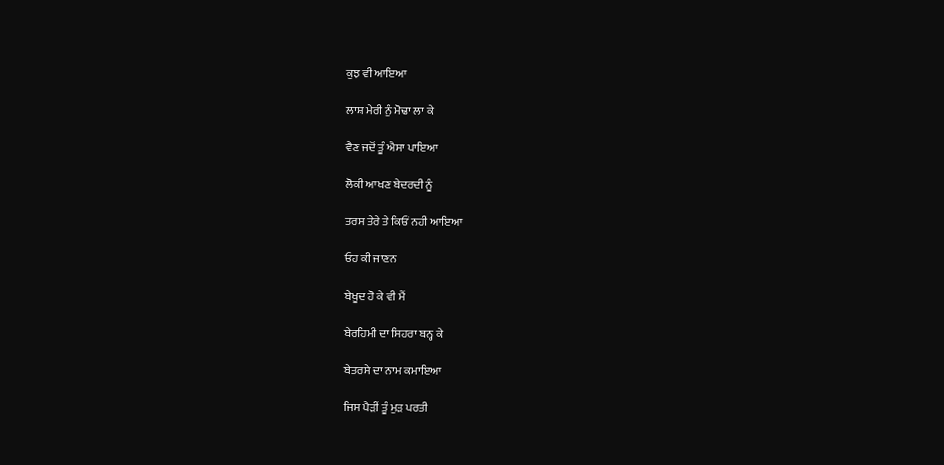ਕੁਝ ਵੀ ਆਇਆ

ਲਾਸ਼ ਮੇਰੀ ਨੁੰ ਮੋਢਾ ਲਾ ਕੇ

ਵੈਣ ਜਦੋਂ ਤੂੰ ਐਸਾ ਪਾਇਆ

ਲੋਕੀ ਆਖਣ ਬੇਦਰਦੀ ਨੂੰ

ਤਰਸ ਤੇਰੇ ਤੇ ਕਿਓਂ ਨਹੀ ਆਇਆ

ਓਹ ਕੀ ਜਾਣਨ

ਬੇਖੂਦ ਹੋ ਕੇ ਵੀ ਮੈਂ

ਬੇਰਹਿਮੀ ਦਾ ਸਿਹਰਾ ਬਨ੍ਹ ਕੇ

ਬੇਤਰਸੇ ਦਾ ਨਾਮ ਕਮਾਇਆ

ਜਿਸ ਪੈੜੀਂ ਤੂੰ ਮੁੜ ਪਰਤੀ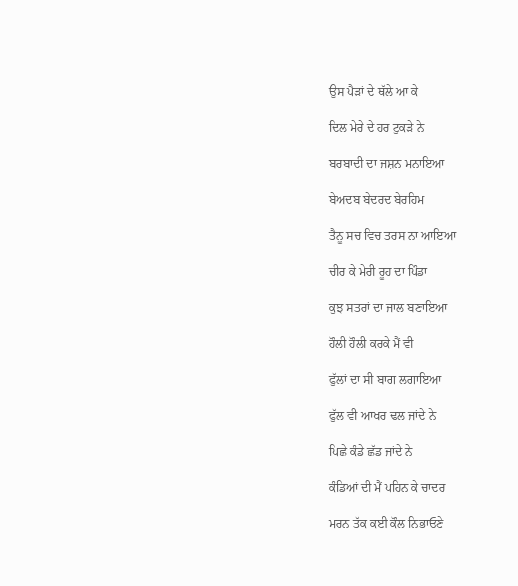ਉਸ ਪੈੜਾਂ ਦੇ ਥੱਲੇ ਆ ਕੇ

ਦਿਲ ਮੇਰੇ ਦੇ ਹਰ ਟੁਕੜੇ ਨੇ

ਬਰਬਾਦੀ ਦਾ ਜਸ਼ਨ ਮਨਾਇਆ

ਬੇਅਦਬ ਬੇਦਰਦ ਬੇਰਹਿਮ

ਤੈਨੂ ਸਚ ਵਿਚ ਤਰਸ ਨਾ ਆਇਆ

ਚੀਰ ਕੇ ਮੇਰੀ ਰੂਹ ਦਾ ਪਿੰਡਾ

ਕੁਝ ਸਤਰਾਂ ਦਾ ਜਾਲ ਬਣਾਇਆ

ਹੌਲੀ ਹੌਲੀ ਕਰਕੇ ਮੈਂ ਵੀ

ਫੁੱਲਾਂ ਦਾ ਸੀ ਬਾਗ ਲਗਾਇਆ

ਫੁੱਲ ਵੀ ਆਖਰ ਢਲ ਜਾਂਦੇ ਨੇ

ਪਿਛੇ ਕੰਡੇ ਛੱਡ ਜਾਂਦੇ ਨੇ

ਕੰਡਿਆਂ ਦੀ ਮੈਂ ਪਹਿਨ ਕੇ ਚਾਦਰ

ਮਰਨ ਤੱਕ ਕਈ ਕੌਲ ਨਿਭਾਓਣੇ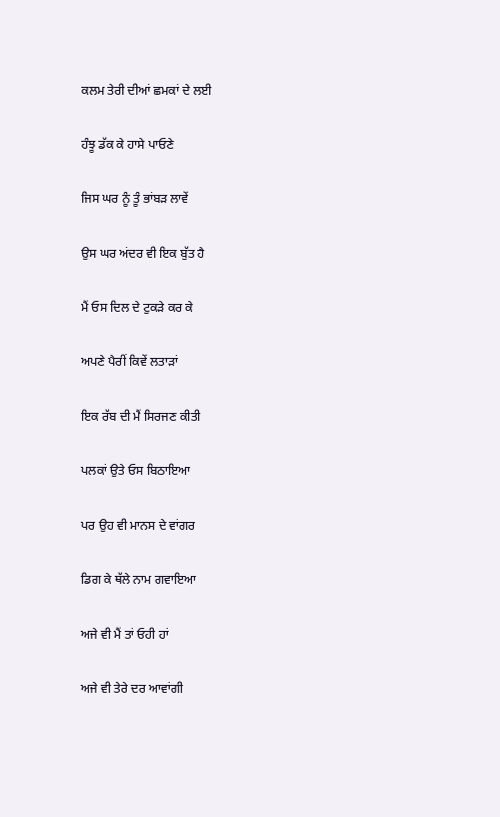ਕਲਮ ਤੇਰੀ ਦੀਆਂ ਛਮਕਾਂ ਦੇ ਲਈ

ਹੰਝੂ ਡੱਕ ਕੇ ਹਾਸੇ ਪਾਓਣੇ

ਜਿਸ ਘਰ ਨੂੰ ਤੂੰ ਭਾਂਬੜ ਲਾਵੇਂ

ਉਸ ਘਰ ਅਂਦਰ ਵੀ ਇਕ ਬੁੱਤ ਹੈ

ਮੈਂ ਓਸ ਦਿਲ ਦੇ ਟੁਕੜੇ ਕਰ ਕੇ

ਅਪਣੇ ਪੈਰੀਂ ਕਿਵੇਂ ਲਤਾੜਾਂ

ਇਕ ਰੱਬ ਦੀ ਮੈਂ ਸਿਰਜਣ ਕੀਤੀ

ਪਲਕਾਂ ਉਤੇ ਓਸ ਬਿਠਾਇਆ

ਪਰ ਉਹ ਵੀ ਮਾਨਸ ਦੇ ਵਾਂਗਰ

ਡਿਗ ਕੇ ਥੱਲੇ ਨਾਮ ਗਵਾਇਆ

ਅਜੇ ਵੀ ਮੈਂ ਤਾਂ ਓਹੀ ਹਾਂ

ਅਜੇ ਵੀ ਤੇਰੇ ਦਰ ਆਵਾਂਗੀ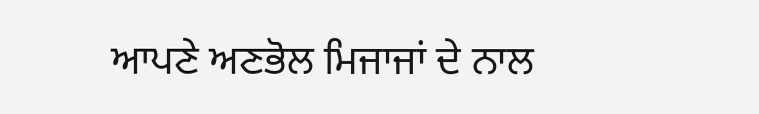ਆਪਣੇ ਅਣਭੋਲ ਮਿਜਾਜਾਂ ਦੇ ਨਾਲ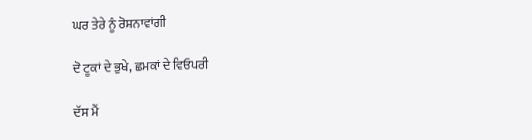ਘਰ ਤੇਰੇ ਨੂੰ ਰੋਸ਼ਨਾਵਾਂਗੀ

ਦੋ ਟੂਕਾਂ ਦੇ ਭੁਖੇ, ਛਮਕਾਂ ਦੇ ਵਿਓਪਰੀ

ਦੱਸ ਮੈਂ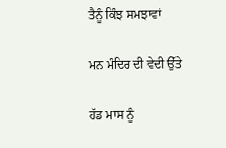ਤੈਨੂੰ ਕਿੰਝ ਸਮਝਾਵਾਂ

ਮਨ ਮੰਦਿਰ ਦੀ ਵੇਦੀ ਉੱਤੇ

ਹੱਡ ਮਾਸ ਨੂੰ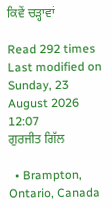ਕਿਵੇਂ ਚੜ੍ਹਾਵਾਂ

Read 292 times Last modified on Sunday, 23 August 2026 12:07
ਗੁਰਜੀਤ ਗਿੱਲ

  • Brampton, Ontario, Canada